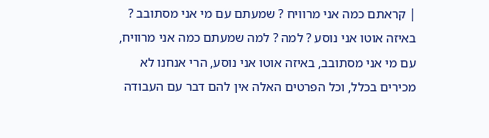| קראתם כמה אני מרוויח ? שמעתם עם מי אני מסתובב ? באיזה אוטו אני נוסע ? למה ? למה שמעתם כמה אני מרוויח, עם מי אני מסתובב, באיזה אוטו אני נוסע, הרי אנחנו לא מכירים בכלל, וכל הפרטים האלה אין להם דבר עם העבודה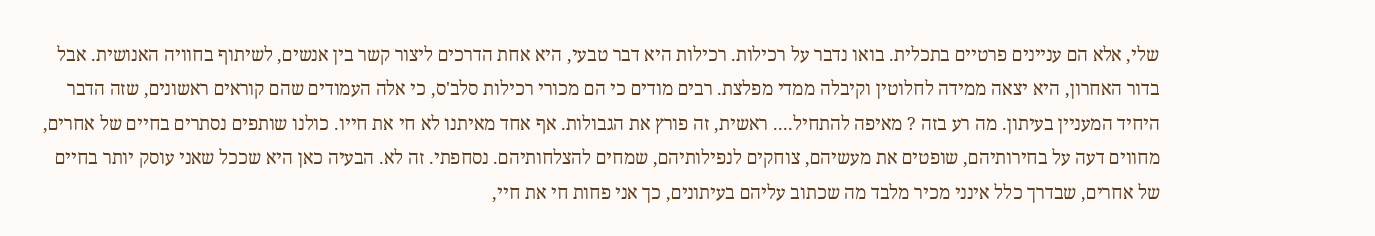שלי, אלא הם עניינים פרטיים בתכלית. בואו נדבר על רכילות. רכילות היא דבר טבעי, היא אחת הדרכים ליצור קשר בין אנשים, לשיתוף בחוויה האנושית. אבל בדור האחרון, היא יצאה ממידה לחלוטין וקיבלה ממדי מפלצת. רבים מודים כי הם מכורי רכילות סלב'ס, כי אלה העמודים שהם קוראים ראשונים, שזה הדבר היחיד המעניין בעיתון. מה רע בזה ? מאיפה להתחיל.... ראשית, זה פורץ את הגבולות. אף אחד מאיתנו לא חי את חייו. כולנו שותפים נסתרים בחיים של אחרים, מחווים דעה על בחירותיהם, שופטים את מעשיהם, צוחקים לנפילותיהם, שמחים להצלחותיהם. נסחפתי. זה לא. הבעיה כאן היא שככל שאני עוסק יותר בחיים של אחרים, שבדרך כלל אינני מכיר מלבד מה שכתוב עליהם בעיתונים, כך אני פחות חי את חיי,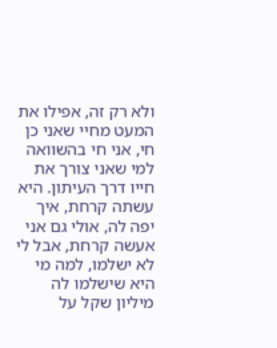ולא רק זה, אפילו את המעט מחיי שאני כן חי, אני חי בהשוואה למי שאני צורך את חייו דרך העיתון. היא עשתה קרחת, איך יפה לה, אולי גם אני אעשה קרחת, אבל לי לא ישלמו, למה מי היא שישלמו לה מיליון שקל על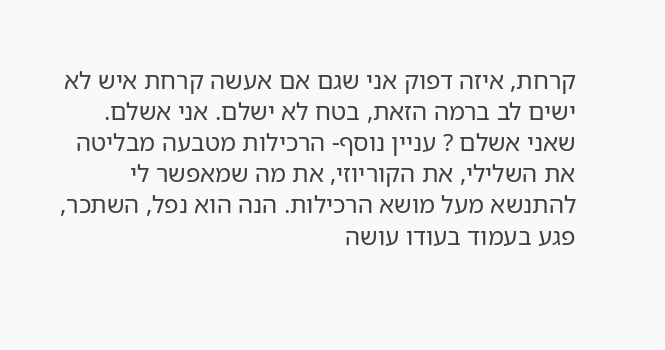קרחת, איזה דפוק אני שגם אם אעשה קרחת איש לא ישים לב ברמה הזאת, בטח לא ישלם. אני אשלם. שאני אשלם ? עניין נוסף- הרכילות מטבעה מבליטה את השלילי, את הקוריוזי, את מה שמאפשר לי להתנשא מעל מושא הרכילות. הנה הוא נפל, השתכר, פגע בעמוד בעודו עושה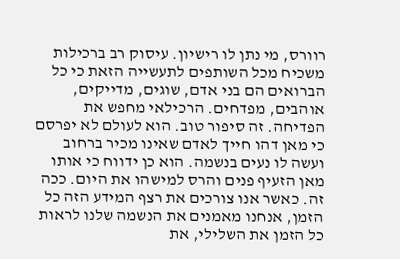רוורס, מי נתן לו רישיון. עיסוק רב ברכילות משכיח מכל השותפים לתעשייה הזאת כי כל הברואים הם בני אדם, שוגים, מדייקים, אוהבים, מפדחים. הרכילאי מחפש את הפדיחה. זה סיפור טוב. הוא לעולם לא יפרסם כי מאן דהו חייך לאדם שאינו מכיר ברחוב ועשה לו נעים בנשמה. הוא כן ידווח כי אותו מאן הזעיף פנים והרס למישהו את היום. ככה זה. כאשר אנו צורכים את רצף המידע הזה כל הזמן, אנחנו מאמנים את הנשמה שלנו לראות כל הזמן את השלילי, את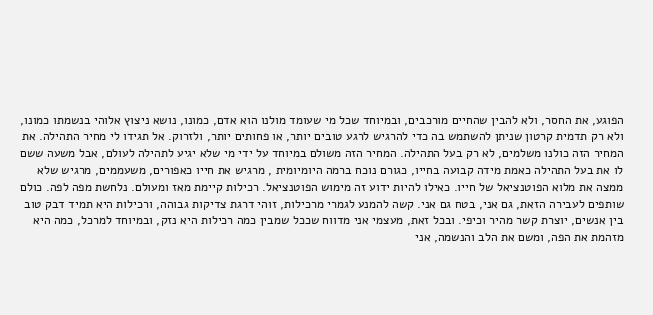הפוגע, את החסר, ולא להבין שהחיים מורכבים, ובמיוחד שכל מי שעומד מולנו הוא אדם, כמונו, נושא ניצוץ אלוהי בנשמתו כמונו, ולא רק תדמית קרטון שניתן להשתמש בה כדי להרגיש לרגע טובים יותר, או פחותים יותר, ולזרוק. אל תגידו לי מחיר התהילה. את המחיר הזה כולנו משלמים, לא רק בעל התהילה. המחיר הזה משולם במיוחד על ידי מי שלא יגיע לתהילה לעולם, אבל משעה ששם לו את בעל התהילה כאמת מידה קבועה בחייו, כגורם נוכח ברמה היומיומית , מרגיש את חייו כאפורים, משעממים, מרגיש שלא ממצה את מלוא הפוטנציאל של חייו. כאילו להיות ידוע זה מימוש הפוטנציאל. רכילות קיימת מאז ומעולם. נלחשת מפה לפה. כולם שותפים לעבירה הזאת, גם אני, בטח גם אני. קשה להמנע לגמרי מרכילות, זוהי דרגת צדיקות גבוהה, ורכילות היא תמיד דבק טוב בין אנשים, יוצרת קשר מהיר וכיפי. ובכל זאת, מעצמי אני מדווח שככל שמבין כמה רכילות היא נזק, ובמיוחד למרכל, כמה היא מזהמת את הפה, ומשם את הלב והנשמה, אני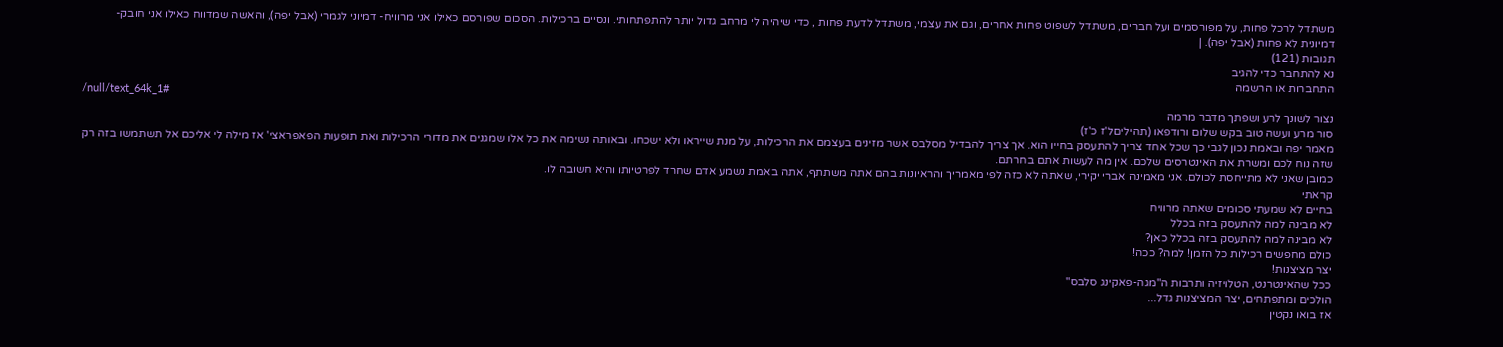משתדל לרכל פחות, על מפורסמים ועל חברים, משתדל לשפוט פחות אחרים, וגם את עצמי, משתדל לדעת פחות , כדי שיהיה לי מרחב גדול יותר להתפתחותי. ונסיים ברכילות. הסכום שפורסם כאילו אני מרוויח- דמיוני לגמרי (אבל יפה), והאשה שמדווח כאילו אני חובק- דמיונית לא פחות (אבל יפה). |
תגובות (121)
נא להתחבר כדי להגיב
התחברות או הרשמה
/null/text_64k_1#
נצור לשונך לרע ושפתך מדבר מרמה
סור מרע ועשה טוב בקש שלום ורודפאו (תהיליםל'ז כ'ז)
מאמר יפה ובאמת נכון לגבי כך שכל אחד צריך להתעסק בחייו הוא. אך צריך להבדיל מסלבס אשר מזינים בעצמם את הרכילות, על מנת שייראו ולא ישכחו. ובאותה נשימה את כל אלו שמגנים את מדורי הרכילות ואת תופעות הפאפראצי' אז מילה לי אליכם אל תשתמשו בזה רק שזה נוח לכם ומשרת את האינטרסים שלכם. אין מה לעשות אתם בחרתם.
כמובן שאני לא מתייחסת לכולם. אני מאמינה אברי יקירי, שאתה לא כזה לפי מאמריך והראיונות בהם אתה משתתף, אתה באמת נשמע אדם שחרד לפרטיותו והיא חשובה לו.
קראתי
בחיים לא שמעתי סכומים שאתה מרוויח
לא מבינה למה להתעסק בזה בכלל
לא מבינה למה להתעסק בזה בכלל כאן?
כולם מחפשים רכילות כל הזמן! למה? ככה!
יצר מציצנות!
ככל שהאינטרנט, הטלויזיה ותרבות ה"מגה-פאקינג סלבס"
הולכים ומתפתחים, יצר המציצנות גדל...
אז בואו נקטין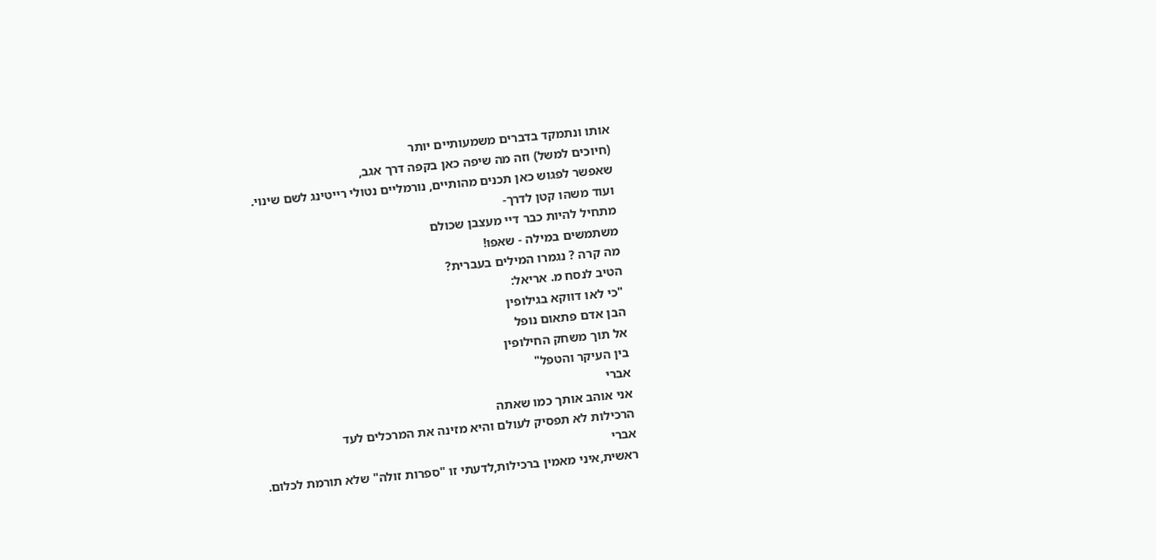אותו ונתמקד בדברים משמעותיים יותר
(חיוכים למשל) וזה מה שיפה כאן בקפה דרך אגב,
שאפשר לפגוש כאן תכנים מהותיים, נורמליים נטולי רייטינג לשם שינוי.
ועוד משהו קטן לדרך-
מתחיל להיות כבר דיי מעצבן שכולם
משתמשים במילה - שאפו!
מה קרה ? נגמרו המילים בעברית?
הטיב לנסח מ. אריאל:
"כי לאו דווקא בגילופין
הבן אדם פתאום נופל
אל תוך משחק החילופין
בין העיקר והטפל"
אברי
אני אוהב אותך כמו שאתה
הרכילות לא תפסיק לעולם והיא מזינה את המרכלים לעד
אברי
ראשית,איני מאמין ברכילות,לדעתי זו "ספרות זולה" שלא תורמת לכלום.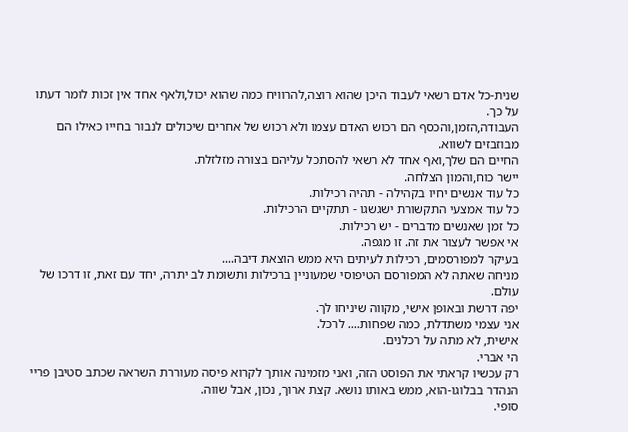שנית-כל אדם רשאי לעבוד היכן שהוא רוצה,להרוויח כמה שהוא יכול,ולאף אחד אין זכות לומר דעתו על כך.
העבודה,הזמן,והכסף הם רכוש האדם עצמו ולא רכוש של אחרים שיכולים לנבור בחייו כאילו הם מבוזבזים לשווא.
החיים הם שלך,ואף אחד לא רשאי להסתכל עליהם בצורה מזלזלת.
יישר כוח,והמון הצלחה.
כל עוד אנשים יחיו בקהילה - תהיה רכילות.
כל עוד אמצעי התקשורת ישגשגו - תתקיים הרכילות.
כל זמן שאנשים מדברים - יש רכילות.
אי אפשר לעצור את זה. זו מגפה.
בעיקר למפורסמים, רכילות לעיתים היא ממש הוצאת דיבה....
מניחה שאתה לא המפורסם הטיפוסי שמעוניין ברכילות ותשומת לב יתרה, יחד עם זאת, זו דרכו של עולם.
יפה דרשת ובאופן אישי, מקווה שיניחו לך.
אני עצמי משתדלת, כמה שפחות.... לרכל.
אישית, לא מתה על רכלנים.
הי אברי.
רק עכשיו קראתי את הפוסט הזה, ואני מזמינה אותך לקרוא פיסה מעוררת השראה שכתב סטיבן פריי הנהדר בבלוגו-הוא, ממש באותו נושא. קצת ארוך, נכון, אבל שווה.
סופי.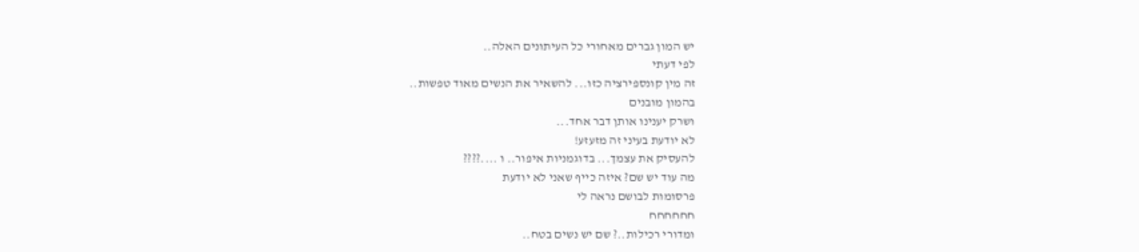יש המון גברים מאחורי כל העיתונים האלה..
לפי דעתי
זה מין קונספירציה כזו... להשאיר את הנשים מאוד טפשות..
בהמון מובנים
ושרק יענינו אותן דבר אחד...
לא יודעת בעיני זה מזעזע!
להעסיק את עצמך... בדוגמניות איפור.. ו ....????
מה עוד יש שם? איזה כייף שאני לא יודעת
פרסומות לבושם נראה לי
חחחחחח
ומדורי רכילות..? שם יש נשים בטח..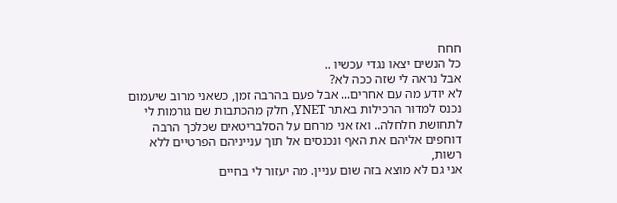חחח
כל הנשים יצאו נגדי עכשיו ..
אבל נראה לי שזה ככה לא?
לא יודע מה עם אחרים... אבל פעם בהרבה זמן, כשאני מרוב שיעמום נכנס למדור הרכילות באתר YNET, חלק מהכתבות שם גורמות לי לתחושת חלחלה.. ואז אני מרחם על הסלבריטאים שכלכך הרבה דוחפים אליהם את האף ונכנסים אל תוך ענייניהם הפרטיים ללא רשות,
אני גם לא מוצא בזה שום עניין. מה יעזור לי בחיים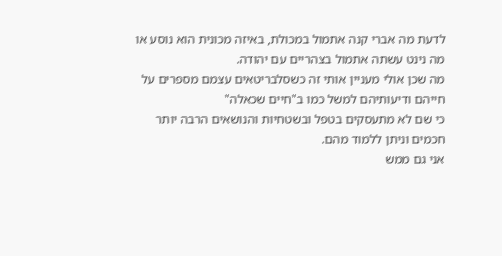לדעת מה אברי קנה אתמול במכולת, באיזה מכונית הוא נוסע או מה נינט עשתה אתמול בצהריים עם יהודה.
מה שכן אולי מעניין אותי זה כשסלבריטאים עצמם מספרים על חייהם ודיעותיהם למשל כמו ב"חיים שכאלה"
כי שם לא מתעסקים בטפל ובשטחיות והנושאים הרבה יותר חכמים וניתן ללמוד מהם.
אני גם ממש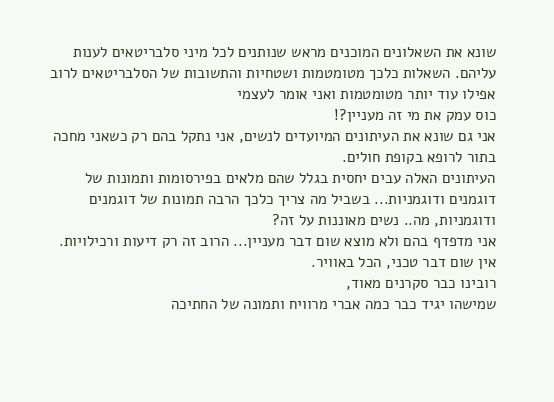שונא את השאלונים המוכנים מראש שנותנים לכל מיני סלבריטאים לענות עליהם. השאלות כלכך מטומטמות ושטחיות והתשובות של הסלבריטאים לרוב אפילו עוד יותר מטומטמות ואני אומר לעצמי
כוס עמק את מי זה מעניין?!
אני גם שונא את העיתונים המיועדים לנשים, אני נתקל בהם רק כשאני מחכה בתור לרופא בקופת חולים.
העיתונים האלה עבים יחסית בגלל שהם מלאים בפירסומות ותמונות של דוגמנים ודוגמניות... בשביל מה צריך כלכך הרבה תמונות של דוגמנים ודוגמניות, מה.. נשים מאוננות על זה?
אני מדפדף בהם ולא מוצא שום דבר מעניין... הרוב זה רק דיעות ורכילויות. אין שום דבר טכני, הכל באוויר.
רובינו כבר סקרנים מאוד,
שמישהו יגיד כבר כמה אברי מרוויח ותמונה של החתיכה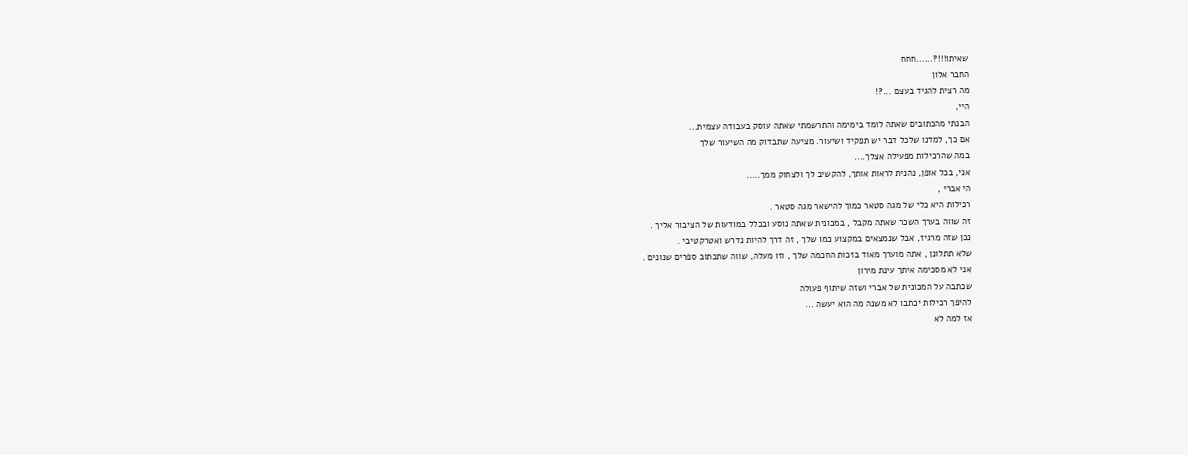שאיתו!!!?......חחח
החבר אלון
מה רצית להגיד בעצם ...?!
היי,
הבנתי מהכתובים שאתה לומד בימימה והתרשמתי שאתה עוסק בעבודה עצמית...
אם כך, למדנו שלכל דבר יש תפקיד ושיעור. מציעה שתבדוק מה השיעור שלך
במה שהרכילות מפעילה אצלך....
אני, בכל אופן, נהנית לראות אותך, להקשיב לך ולצחוק ממך.....
הי אברי ,
רכילות היא כלי של מגה סטאר כמוך להישאר מגה סטאר .
זה שווה בערך השכר שאתה מקבל , במכונית שאתה נוסע ובכלל במודעות של הציבור אליך .
נכן שזה מרגיז, אבל שנמצאים במקצוע כמו שלך , זה דרך להיות נדרש ואטרקטיבי .
שלא תתלונן , אתה מוערך מאוד בזכות החכמה שלך , וזו מעלה, שווה שתכתוב ספרים שנונים .
אני לא מסכימה איתך עינת מירון
שכתבה על המכונית של אברי ושזה שיתוף פעולה
להיפך רכילות יכתבו לא משנה מה הוא יעשה ...
אז למה לא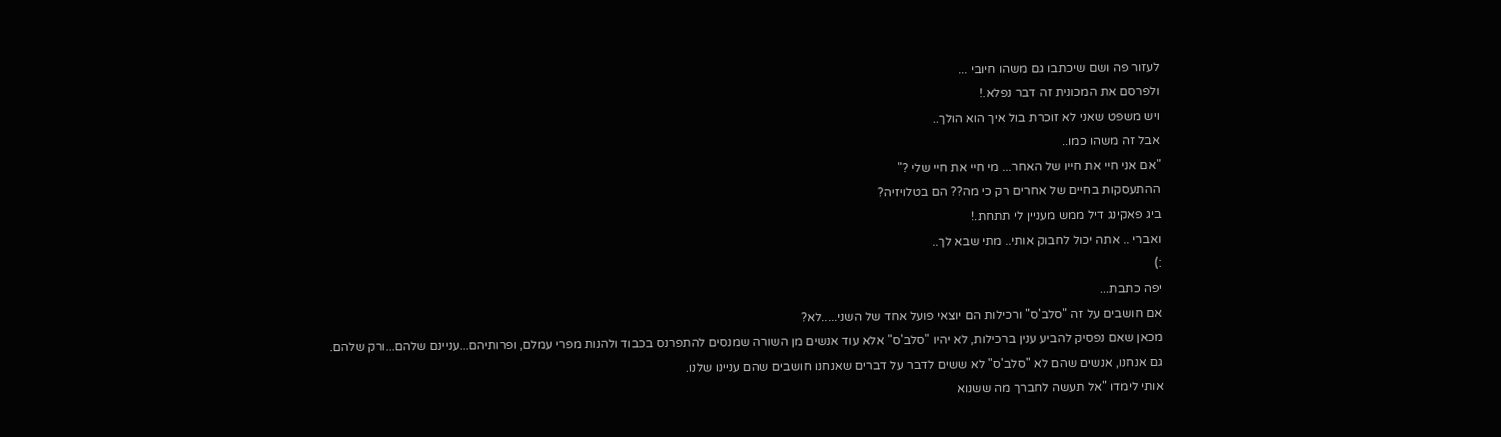לעזור פה ושם שיכתבו גם משהו חיובי ...
ולפרסם את המכונית זה דבר נפלא.!
ויש משפט שאני לא זוכרת בול איך הוא הולך..
אבל זה משהו כמו..
"אם אני חיי את חייו של האחר... מי חיי את חיי שלי ?"
ההתעסקות בחיים של אחרים רק כי מה?? הם בטלויזיה?
ביג פאקינג דיל ממש מעניין לי תתחת.!
ואברי .. אתה יכול לחבוק אותי.. מתי שבא לך..
:)
יפה כתבת...
אם חושבים על זה "סלב'ס" ורכילות הם יוצאי פועל אחד של השני.....לא?
מכאן שאם נפסיק להביע ענין ברכילות, לא יהיו "סלב'ס" אלא עוד אנשים מן השורה שמנסים להתפרנס בכבוד ולהנות מפרי עמלם, ופרותיהם...עניינם שלהם...ורק שלהם.
גם אנחנו, אנשים שהם לא "סלב'ס" לא ששים לדבר על דברים שאנחנו חושבים שהם עניינו שלנו.
אותי לימדו "אל תעשה לחברך מה ששנוא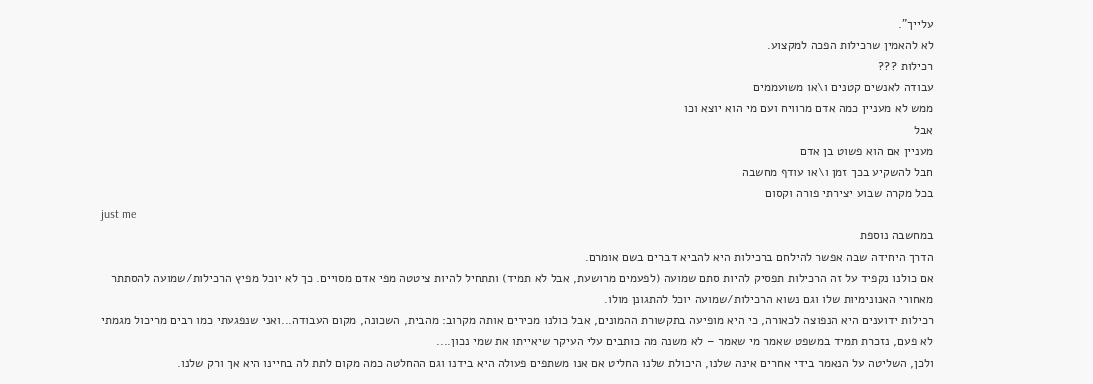עלייך".
לא להאמין שרכילות הפכה למקצוע.
רכילות ???
עבודה לאנשים קטנים ו\או משועממים
ממש לא מעניין כמה אדם מרוויח ועם מי הוא יוצא וכו
אבל
מעניין אם הוא פשוט בן אדם
חבל להשקיע בכך זמן ו\או עודף מחשבה
בכל מקרה שבוע יצירתי פורה וקסום
just me
במחשבה נוספת
הדרך היחידה שבה אפשר להילחם ברכילות היא להביא דברים בשם אומרם.
אם כולנו נקפיד על זה הרכילות תפסיק להיות סתם שמועה (לפעמים מרושעת, אבל לא תמיד) ותתחיל להיות ציטטה מפי אדם מסויים. כך לא יוכל מפיץ הרכילות/שמועה להסתתר מאחורי האנונימיות שלו וגם נשוא הרכילות/שמועה יוכל להתגונן מולו.
רכילות ידוענים היא הנפוצה לכאורה, כי היא מופיעה בתקשורת ההמונים, אבל כולנו מכירים אותה מקרוב: מהבית, השכונה, מקום העבודה...ואני שנפגעתי כמו רבים מריכול מגמתי לא פעם, נזכרת תמיד במשפט שאמר מי שאמר – לא משנה מה כותבים עלי העיקר שיאייתו את שמי נכון....
ולכן, השליטה על הנאמר בידי אחרים אינה שלנו, היכולת שלנו החליט אם אנו משתפים פעולה היא בידנו וגם ההחלטה כמה מקום לתת לה בחיינו היא אך ורק שלנו.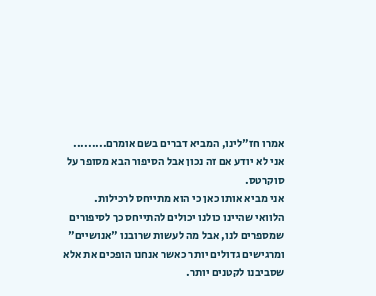אמרו חז"לינו, המביא דברים בשם אומרם.........
אני לא יודע אם זה נכון אבל הסיפור הבא מסופר על סוקרטס.
אני מביא אותו כאן כי הוא מתייחס לרכילות.
הלוואי שהיינו כולנו יכולים להתייחס כך לסיפורים שמספרים לנו, אבל מה לעשות שרובנו "אנושיים" ומרגישים גדולים יותר כאשר אנחנו הופכים את אלא שסביבנו לקטנים יותר.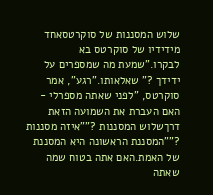שלוש המסננות של סוקרטסאחד מידידיו של סוקרטס בא לבקרו."שמעת מה שמספרים על ידידך ?" שאלאותו."רגע", אמר סוקרטס, "לפני שאתה מספרלי - האם העברת את השמועה הזאת דרךשלוש המסננות ?""איזה מסננות ?""המסננת הראשונה היא המסננת של האמת.האם אתה בטוח שמה שאתה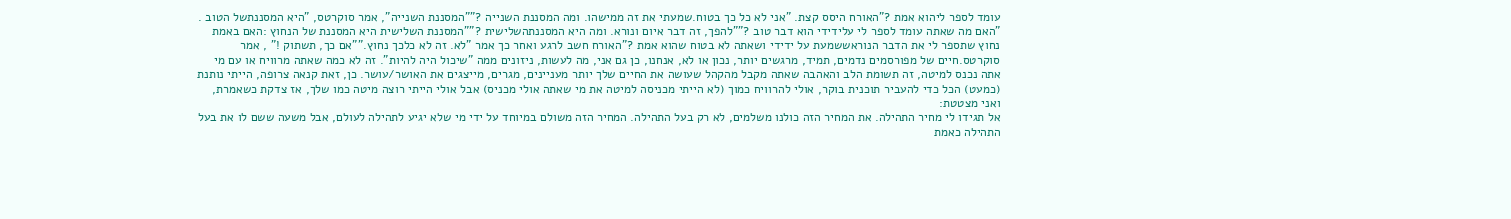עומד לספר ליהוא אמת ?"האורח היסס קצת. "אני לא כל כך בטוח.שמעתי את זה ממישהו. ומה המסננת השנייה ?""המסננת השנייה", אמר סוקרטס, "היא המסננתשל הטוב . "האם מה שאתה עומד לספר לי עלידידי הוא דבר טוב ?""להפך, זה דבר איום ונורא. ומה היא המסננתהשלישית ?""המסננת השלישית היא המסננת של הנחוץ :האם באמת נחוץ שתספר לי את הדבר הנוראששמעת על ידידי ושאתה לא בטוח שהוא אמת ?"האורח חשב לרגע ואחר כך אמר "לא. זה לא כלכך נחוץ.""אם כך, תשתוק !" , אמר סוקרטס.חיים של מפורסמים נדמים, תמיד, מרגשים יותר, נכון או לא, אנחנו, כן גם אני, מה לעשות, ניזונים ממה "שיכול היה להיות". זה לא כמה שאתה מרוויח או עם מי אתה נכנס למיטה, זה תשומת הלב והאהבה שאתה מקבל מהקהל שעושה את החיים שלך יותר מעניינים, מגרים, מייצגים את האושר/עושר. כן, זאת קנאה צרופה, הייתי נותנת (כמעט) הכל כדי להעביר תוכנית בוקר, אולי להרוויח כמוך (לא הייתי מכניסה למיטה את מי שאתה אולי מכניס) אבל אולי הייתי רוצה מיטה כמו שלך, אז צדקת כשאמרת, ואני מצטטת:
אל תגידו לי מחיר התהילה. את המחיר הזה כולנו משלמים, לא רק בעל התהילה. המחיר הזה משולם במיוחד על ידי מי שלא יגיע לתהילה לעולם, אבל משעה ששם לו את בעל התהילה כאמת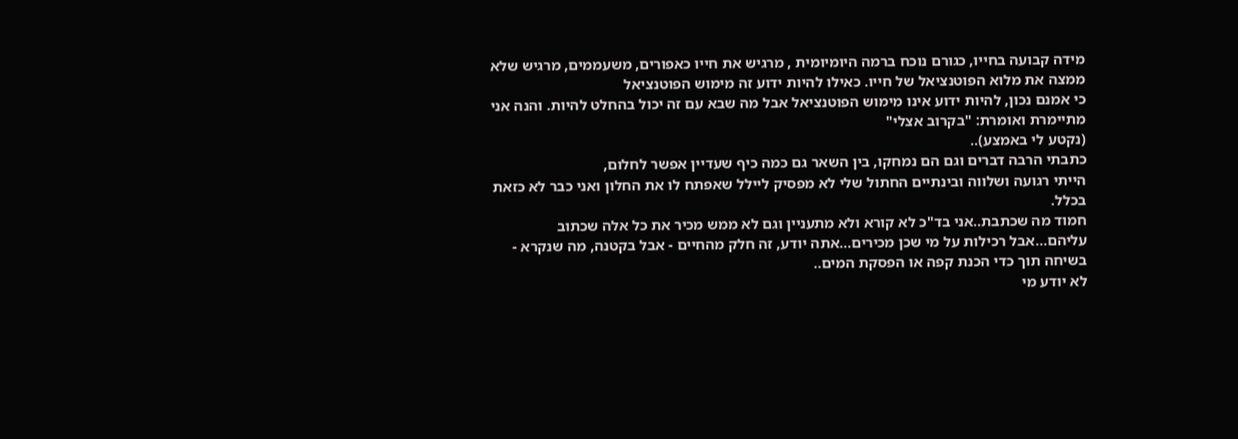מידה קבועה בחייו, כגורם נוכח ברמה היומיומית , מרגיש את חייו כאפורים, משעממים, מרגיש שלא ממצה את מלוא הפוטנציאל של חייו. כאילו להיות ידוע זה מימוש הפוטנציאל
כי אמנם נכון, להיות ידוע אינו מימוש הפוטנציאל אבל מה שבא עם זה יכול בהחלט להיות. והנה אני מתיימרת ואומרת: "בקרוב אצלי"
(נקטע לי באמצע)..
כתבתי הרבה דברים וגם הם נמחקו, בין השאר גם כמה כיף שעדיין אפשר לחלום,
הייתי רגועה ושלווה ובינתיים החתול שלי לא מפסיק ליילל שאפתח לו את החלון ואני כבר לא כזאת בכלל.
חמוד מה שכתבת..אני בד"כ לא קורא ולא מתעניין וגם לא ממש מכיר את כל אלה שכתוב עליהם...אבל רכילות על מי שכן מכירים...אתה יודע, זה חלק מהחיים - אבל בקטנה, מה שנקרא - בשיחה תוך כדי הכנת קפה או הפסקת המים..
לא יודע מי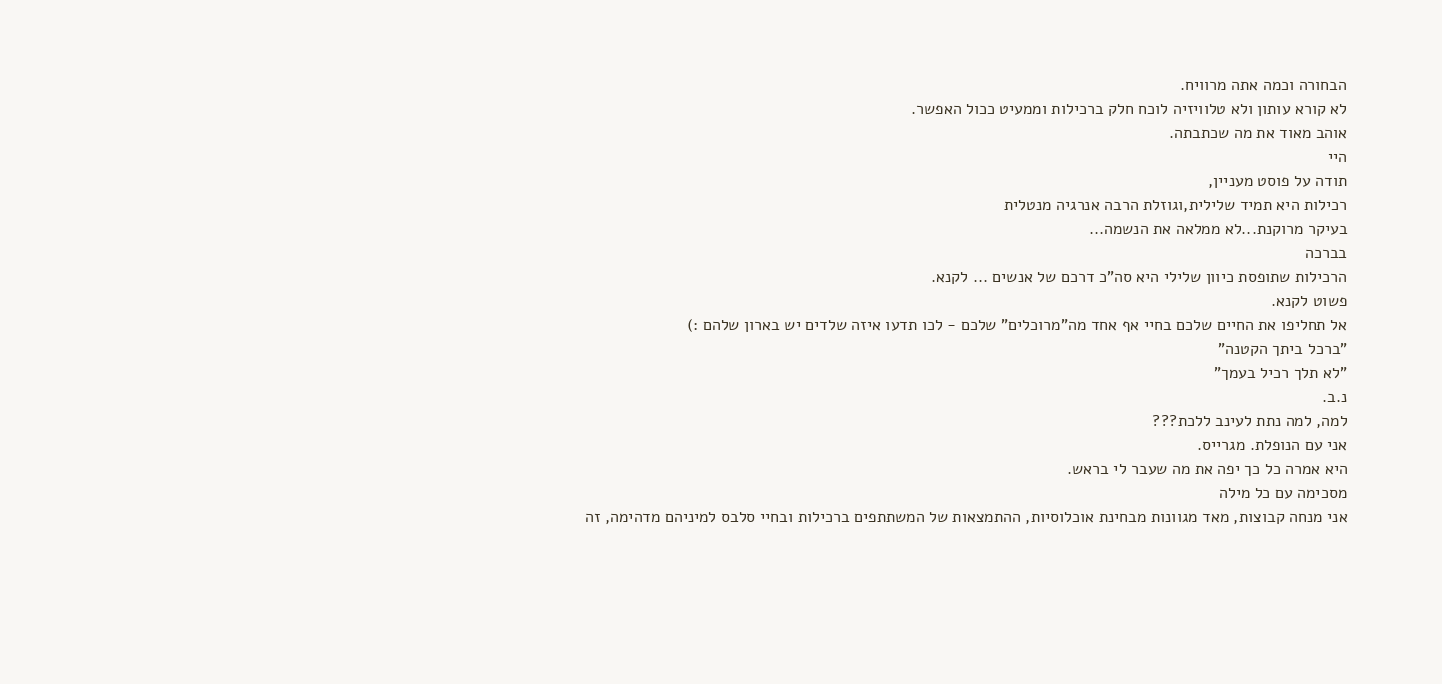הבחורה וכמה אתה מרוויח.
לא קורא עותון ולא טלוויזיה לוכח חלק ברכילות וממעיט ככול האפשר.
אוהב מאוד את מה שכתבתה.
היי
תודה על פוסט מעניין,
רכילות היא תמיד שלילית,וגוזלת הרבה אנרגיה מנטלית
בעיקר מרוקנת...לא ממלאה את הנשמה...
בברכה
הרכילות שתופסת כיוון שלילי היא סה"כ דרכם של אנשים ... לקנא.
פשוט לקנא.
אל תחליפו את החיים שלכם בחיי אף אחד מה"מרוכלים" שלכם - לכו תדעו איזה שלדים יש בארון שלהם :)
"ברכל ביתך הקטנה"
"לא תלך רכיל בעמך"
נ.ב.
למה, למה נתת לעינב ללכת???
אני עם הנופלת. מגרייס.
היא אמרה כל כך יפה את מה שעבר לי בראש.
מסכימה עם כל מילה
אני מנחה קבוצות, מאד מגוונות מבחינת אוכלוסיות, ההתמצאות של המשתתפים ברכילות ובחיי סלבס למיניהם מדהימה, זה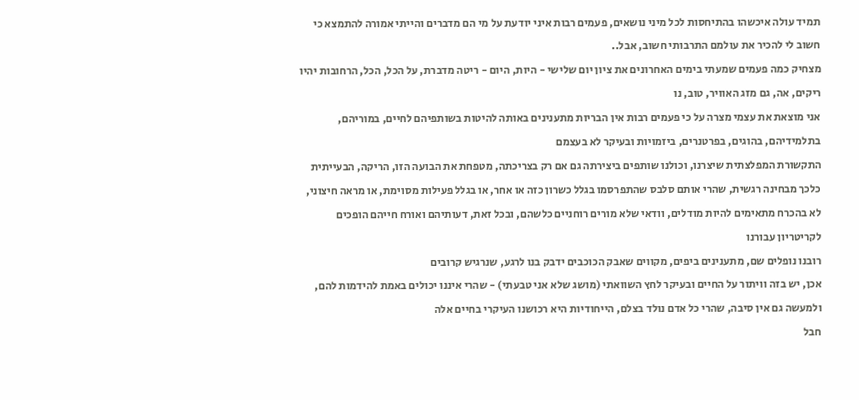תמיד עולה איכשהו בהתיחסות לכל מיני נושאים, פעמים רבות איני יודעת על מי הם מדברים והייתי אמורה להתמצא כי חשוב לי להכיר את עולמם התרבותי חשוב, אבל..
מצחיק כמה פעמים שמעתי בימים האחרונים את ציון יום שלישי - היות, היום - ריטה מדברת, על הכל, הכל, הרחובות יהיו ריקים, אה, גם מזג האוויר, טוב, נו
אני מוצאת את עצמי מצרה על כי פעמים רבות אין הבריות מתענינים באותה להיטות בשותפיהם לחיים, במוריהם, בתלמידיהם, בהוגים, בפרטנרים, ביזמויות ובעיקר לא בעצמם
התקשורת המפלצתית שיצרנו, וכולנו שותפים ביצירתה גם אם רק בצריכתה, מטפחת את הבועה הזו, הריקה, הבעייתית כלכך מבחינה רגשית, שהרי אותם סלבס שהתפרסמו בגלל כשרון כזה או אחר, או בגלל פעילות מסוימת, או מראה חיצוני, לא בהכרח מתאימים להיות מודלים, וודאי שלא מורים רוחניים כלשהם, ובכל זאת, דעותיהם ואורח חייהם הופכים לקריטריון עבורנו
רובנו נופלים שם, מתענינים ביפים, מקווים שאבק הכוכבים ידבק בנו לרגע, שנרגיש קרובים
אכן, יש בזה וויתור על החיים ובעיקר לחץ השוואתי (מושג שלא אני טבעתי) - שהרי איננו יכולים באמת להידמות להם, ולמעשה גם אין סיבה, שהרי כל אדם נולד בצלם, הייחודיות היא רכושנו העיקרי בחיים אלה
חבל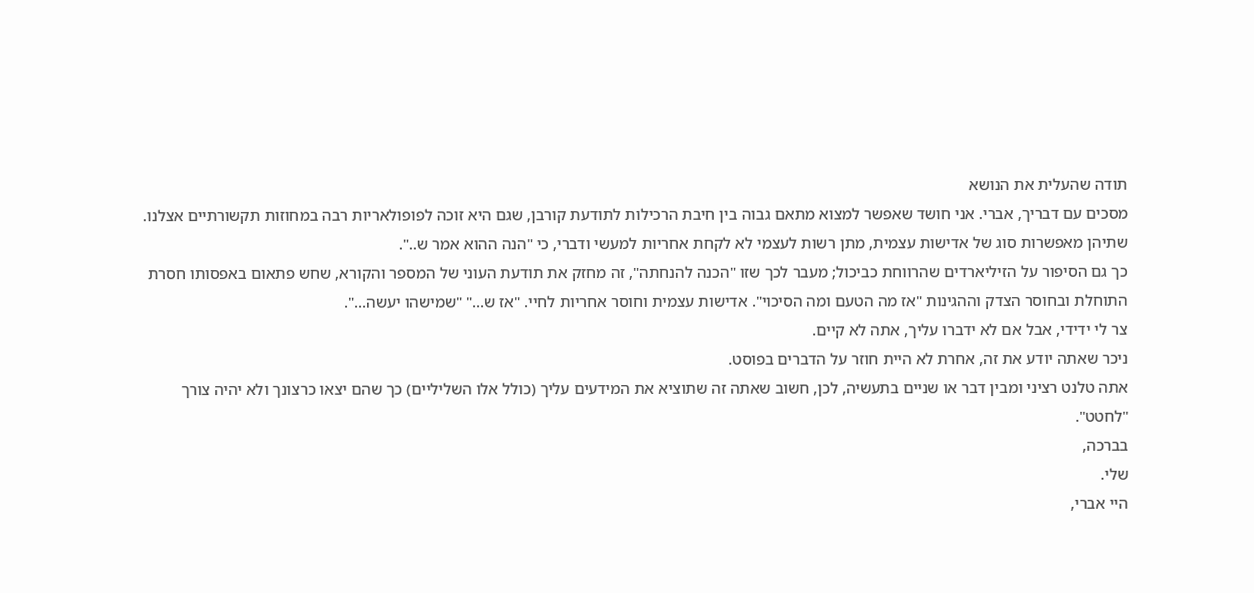תודה שהעלית את הנושא
מסכים עם דבריך, אברי. אני חושד שאפשר למצוא מתאם גבוה בין חיבת הרכילות לתודעת קורבן, שגם היא זוכה לפופולאריות רבה במחוזות תקשורתיים אצלנו. שתיהן מאפשרות סוג של אדישות עצמית, מתן רשות לעצמי לא לקחת אחריות למעשי ודברי, כי "הנה ההוא אמר ש..".
כך גם הסיפור על הזיליארדים שהרווחת כביכול; מעבר לכך שזו "הכנה להנחתה", זה מחזק את תודעת העוני של המספר והקורא, שחש פתאום באפסותו חסרת התוחלת ובחוסר הצדק וההגינות "אז מה הטעם ומה הסיכוי". אדישות עצמית וחוסר אחריות לחיי. "אז ש..." "שמישהו יעשה...".
צר לי ידידי, אבל אם לא ידברו עליך, אתה לא קיים.
ניכר שאתה יודע את זה, אחרת לא היית חוזר על הדברים בפוסט.
אתה טלנט רציני ומבין דבר או שניים בתעשיה, לכן, חשוב שאתה זה שתוציא את המידעים עליך (כולל אלו השליליים) כך שהם יצאו כרצונך ולא יהיה צורך "לחטט".
בברכה,
שלי.
היי אברי,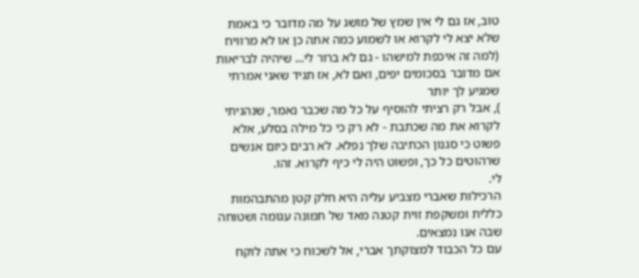טוב, אז גם לי אין שמץ של מושג על מה מדובר כי באמת שלא יצא לי לקרוא או לשמוע כמה אתה כן או לא מרוויח (למה זה איכפת למישהו - גם לא ברור לי... שיהיה לבריאות אם מדובר בסכומים יפים, ואם לא, אז תגיד שאני אמרתי שמגיע לך יותר
), אבל רק רציתי להוסיף על כל מה שכבר נאמר, שנהניתי לקרוא את מה שכתבת - לא רק כי כל מילה בסלע, אלא פשוט כי סגנון הכתיבה שלך נפלא. לא רבים כיום אנשים שרהוטים כל כך, ופשוט היה לי כיף לקרוא. זהו.
לי.
הרכילות שאברי מצביע עליה היא חלק קטן מהתבהמות כללית ומשקפת זוית קטנה מאד של תמונה עגומה ושטוחה שבה אנו נמצאים.
עם כל הכבוד למצוקתך אברי, אל לשכוח כי אתה לוקח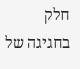חלק בחגיגה של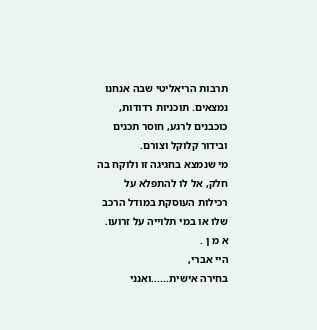תרבות הריאליטי שבה אנחנו נמצאים. תוכניות רדודות, כוכבנים לרגע, חוסר תכנים ובידור קלוקל וצורם.
מי שנמצא בחגיגה זו ולוקח בה חלק, אל לו להתפלא על רכילות העוסקת במודל הרכב שלו או במי תלוייה על זרועו.
א מ ן .
היי אברי,
בחירה אישית......ואנני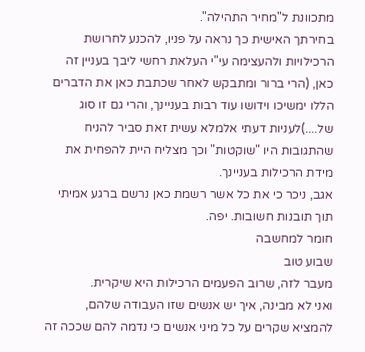מתכוונת ל"מחיר התהילה".
בחירתך האישית כך נראה על פניו, להכנע לחרושת הרכילויות ולהעצימה עי"י העלאת רחשי ליבך בעניין זה כאן, (הרי ברור ומתבקש לאחר שכתבת כאן את הדברים הללו ימשיכו וידושו עוד רבות בעניינך, והרי גם זו סוג של....)לעניות דעתי אלמלא עשית זאת סביר להניח שהתגובות היו "שוקטות" וכך מצליח היית להפחית את מידת הרכילות בעניינך.
אגב, ניכר כי את כל אשר רשמת כאן נרשם ברגע אמיתי תוך תובנות חשובות. יפה.
חומר למחשבה
שבוע טוב
מעבר לזה, שרוב הפעמים הרכילות היא שיקרית.
ואני לא מבינה, איך יש אנשים שזו העבודה שלהם,
להמציא שקרים על כל מיני אנשים כי נדמה להם שככה זה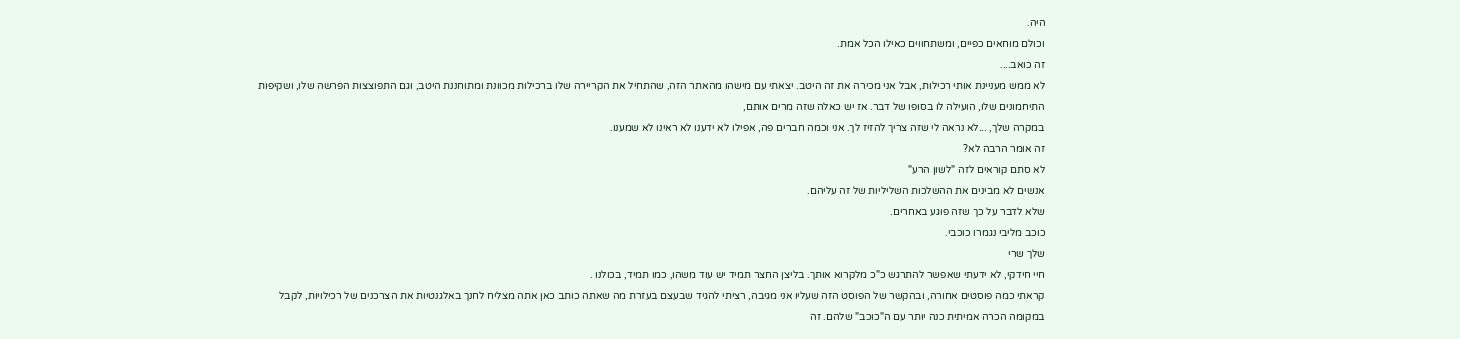היה.
וכולם מוחאים כפיים, ומשתחווים כאילו הכל אמת.
זה כואב....
לא ממש מעניינת אותי רכילות, אבל אני מכירה את זה היטב. יצאתי עם מישהו מהאתר הזה, שהתחיל את הקריירה שלו ברכילות מכוונת ומתוחננת היטב, וגם התפוצצות הפרשה שלו, ושקיפות התיחמונים שלו, הועילה לו בסופו של דבר. אז יש כאלה שזה מרים אותם,
במקרה שלך, ...לא נראה לי שזה צריך להזיז לך. אני וכמה חברים פה, אפילו לא ידענו לא ראינו לא שמענו.
זה אומר הרבה לא?
לא סתם קוראים לזה "לשון הרע"
אנשים לא מבינים את ההשלכות השליליות של זה עליהם.
שלא לדבר על כך שזה פוגע באחרים.
כוכב מליבי נגמרו כוכבי.
שלך שרי
חיי חידקי, לא ידעתי שאפשר להתרגש כ"כ מלקרוא אותך. בליצן החצר תמיד יש עוד משהו, כמו תמיד, בכולנו .
קראתי כמה פוסטים אחורה, ובהקשר של הפוסט הזה שעליו אני מגיבה, רציתי להגיד שבעצם בעזרת מה שאתה כותב כאן אתה מצליח לחנך באלגנטיות את הצרכנים של רכילויות, לקבל במקומה הכרה אמיתית כנה יותר עם ה"כוכב" שלהם. זה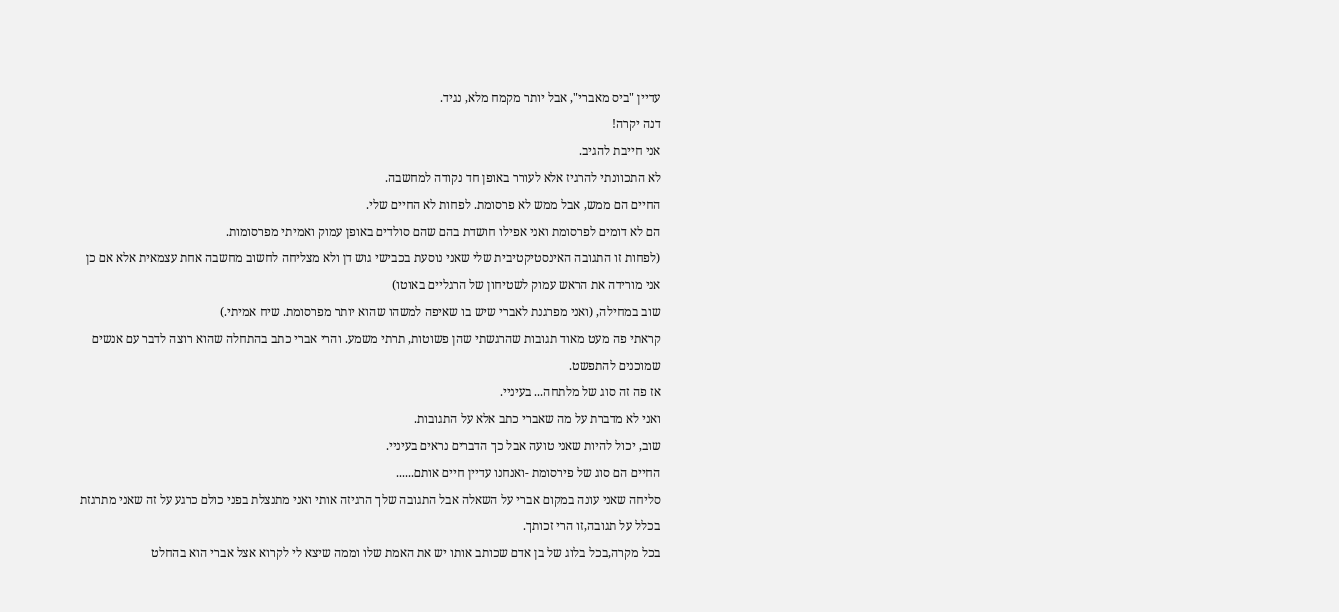עדיין "ביס מאברי", אבל יותר מקמח מלא, נגיד.
דנה יקרה!
אני חייבת להגיב.
לא התכוונתי להרגיז אלא לעורר באופן חד נקודה למחשבה.
החיים הם ממש, אבל ממש לא פרסומת. לפחות לא החיים שלי.
הם לא דומים לפרסומת ואני אפילו חושדת בהם שהם סולדים באופן עמוק ואמיתי מפרסומות.
(לפחות זו התגובה האינסטיקטיבית שלי שאני נוסעת בכבישי גוש דן ולא מצליחה לחשוב מחשבה אחת עצמאית אלא אם כן אני מורידה את הראש עמוק לשטיחון של הרגליים באוטו)
שוב במחילה, (ואני מפרגנת לאברי שיש בו שאיפה למשהו שהוא יותר מפרסומת. שיח אמיתי.)
קראתי פה מעט מאוד תגובות שהרגשתי שהן פשוטות, תרתי משמע. והרי אברי כתב בהתחלה שהוא רוצה לדבר עם אנשים שמוכנים להתפשט.
אז פה זה סוג של מלתחה... בעיניי.
ואני לא מדברת על מה שאברי כתב אלא על התגובות.
שוב, יכול להיות שאני טועה אבל כך הדברים נראים בעיניי.
החיים הם סוג של פירסומת -ואנחנו עדיין חיים אותם......
סליחה שאני עונה במקום אברי על השאלה אבל התגובה שלך הרגיזה אותי ואני מתנצלת בפני כולם כרגע על זה שאני מתרגזת בכלל על תגובה,זו הרי זכותך.
בכל מקרה,בכל בלוג של בן אדם שכותב אותו יש את האמת שלו וממה שיצא לי לקרוא אצל אברי הוא בהחלט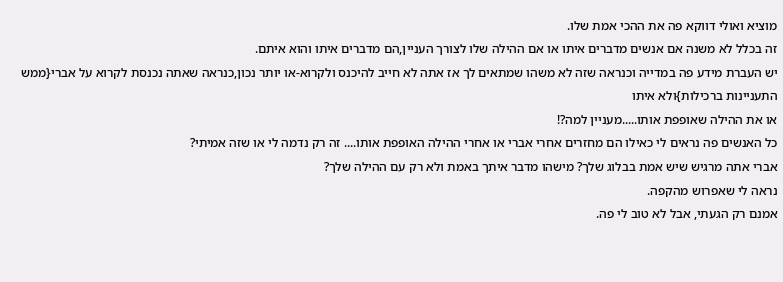מוציא ואולי דווקא פה את ההכי אמת שלו.
זה בכלל לא משנה אם אנשים מדברים איתו או אם ההילה שלו לצורך העניין,הם מדברים איתו והוא איתם.
יש העברת מידע פה במדייה וכנראה שזה לא משהו שמתאים לך אז אתה לא חייב להיכנס ולקרוא-או יותר נכון,כנראה שאתה נכנסת לקרוא על אברי{ממש התעניינות ברכילות}ולא איתו
או את ההילה שאופפת אותו.....מעניין למה?!
כל האנשים פה נראים לי כאילו הם מחזרים אחרי אברי או אחרי ההילה האופפת אותו.... זה רק נדמה לי או שזה אמיתי?
אברי אתה מרגיש שיש אמת בבלוג שלך? מישהו מדבר איתך באמת ולא רק עם ההילה שלך?
נראה לי שאפרוש מהקפה.
אמנם רק הגעתי, אבל לא טוב לי פה.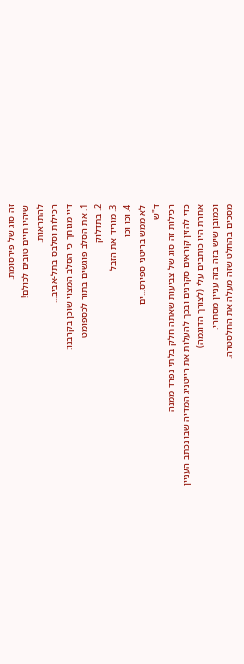זה סוג של פירסומת.
שיהיו חיים טובים לכולם!
להתראות.
רכילות וסלבס בתל-אביב...
דיי מגוחך כי הסלב המצוי שוכן בקרבנו:
1. את הסלב פוגשים בתור לכספומט
2. בתדלוק
3. מוריד את הזבל
4. וכו וכו
לא ממש בריטני ספירס...ים
ד"ש
רכילות זה סוג של צביעות שאתה חלק בלתי נפרד ממנה
כדי להזין קוראים סקרנים ובכך להעלות את רייטניג המדיה שבו נכתב העניין
אחרת היו כותבים עלי (לצורך הדוגמה)
וכמובן שיש בזה בזה עניין מסחרי.
מסכים בהחלט שזה מעלה את החלסטרה.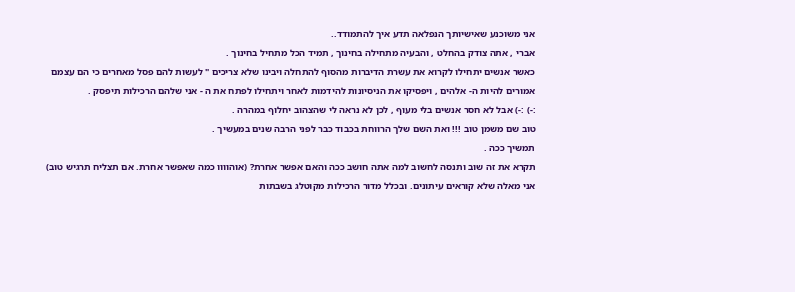אני משוכנע שאישיותך הנפלאה תדע איך להתמודד..
אברי , אתה צודק בהחלט , והבעיה מתחילה בחינוך , תמיד הכל מתחיל בחינוך .
כאשר אנשים יתחילו לקרוא את עשרת הדיברות מהסוף להתחלה ויבינו שלא צריכים " לעשות להם פסל מאחרים כי הם עצמם אמורים להיות ה- אלהים , ויפסיקו את הניסיונות להידמות לאחר ויתחילו לפתח את ה - אני שלהם הרכילות תיפסק .
:-) :-) אבל לא חסר אנשים בלי מעוף , לכן לא נראה לי שהצהוב יחלוף במהרה .
טוב שם משמן טוב !!! ואת השם שלך הרווחת בכבוד כבר לפני הרבה שנים במעשיך .
תמשיך ככה .
תקרא את זה שוב ותנסה לחשוב למה אתה חושב ככה והאם אפשר אחרת? (אוהוווו כמה שאפשר אחרת. אם תצליח תרגיש טוב)
אני מאלה שלא קוראים עיתונים. ובכלל מדור הרכילות מקוטלג בשבתות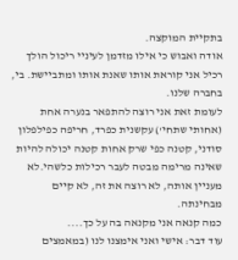בתקיית המוקצה.
אודה ואבוש כי אילו מזדמן לעיניי ריכול הולך רכיל אני קוראת אותו שאנת אותו ומתביישת. בי, בחברה שלנו.
לעומת זאת אני רוצה להתפאר בנערה אחת (אחותי שתחי') עקשנית כפרד, חריפה כפילפלון סודני, קטנה כפי שרק אחות קטנה יכולה להיות שאינה מרימה מבטה לעבר רכילות כלשהי.לא מעניין אותה, לא רוצה את זה, לא קיים מבחינתה.
כמה קנאה אני מקנאה בה על כך....
עוד דבר: אישי ואני אימצנו לנו (במאמצים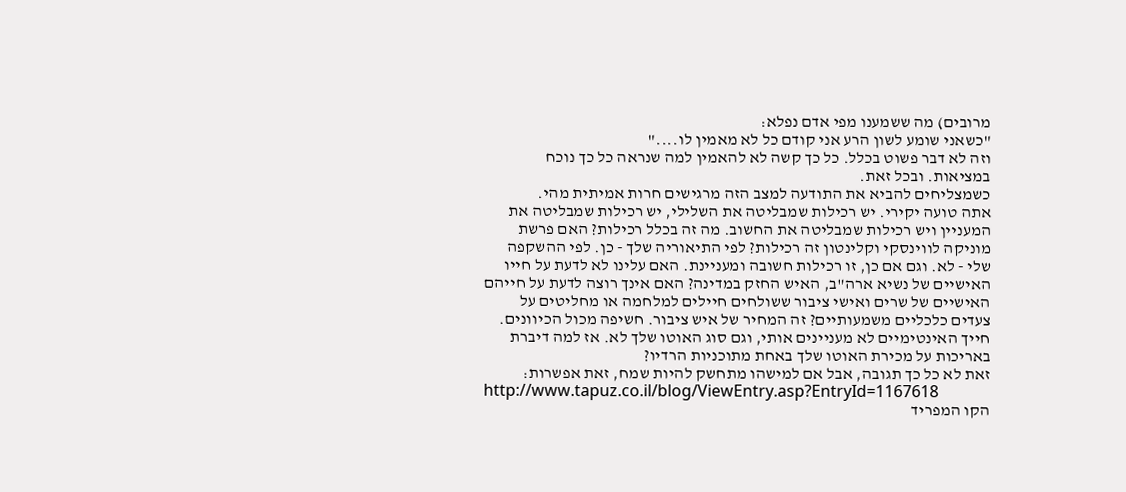מרובים) מה ששמענו מפי אדם נפלא:
"כשאני שומע לשון הרע אני קודם כל לא מאמין לו...."
וזה לא דבר פשוט בכלל. כל כך קשה לא להאמין למה שנראה כל כך נוכח במציאות. ובכל זאת.
כשמצליחים להביא את התודעה למצב הזה מרגישים חרות אמיתית מהי.
אתה טועה יקירי. יש רכילות שמבליטה את השלילי, יש רכילות שמבליטה את המעניין ויש רכילות שמבליטה את החשוב. מה זה בכלל רכילות? האם פרשת מוניקה לווינסקי וקלינטון זה רכילות? לפי התיאוריה שלך - כן. לפי ההשקפה שלי - לא. וגם אם כן, זו רכילות חשובה ומעניינת. האם עלינו לא לדעת על חייו האישיים של נשיא ארה"ב, האיש החזק במדינה? האם אינך רוצה לדעת על חייהם האישיים של שרים ואישי ציבור ששולחים חיילים למלחמה או מחליטים על צעדים כלכליים משמעותיים? זה המחיר של איש ציבור. חשיפה מכול הכיוונים.
חייך האינטימיים לא מעניינים אותי, וגם סוג האוטו שלך לא. אז למה דיברת באריכות על מכירת האוטו שלך באחת מתוכניות הרדיו?
זאת לא כל כך תגובה, אבל אם למישהו מתחשק להיות שמח, זאת אפשרות:
http://www.tapuz.co.il/blog/ViewEntry.asp?EntryId=1167618
הקו המפריד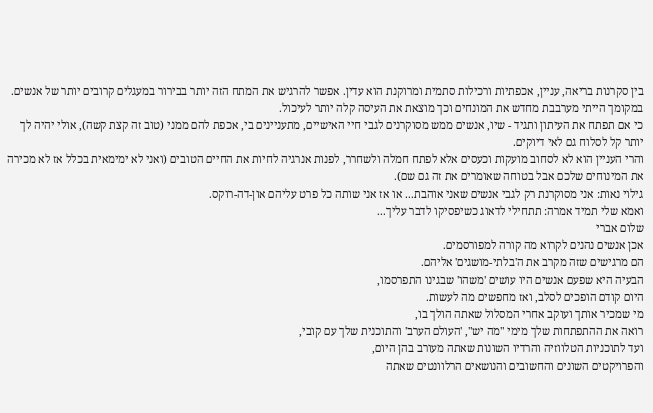בין סקרנות בריאה, עניין, אכפתיות ורכילות סתמית ומרוקנת הוא עדין. אפשר להרגיש את המתח הזה יותר בבירור במעגלים קרובים יותר של אנשים.
במקומך הייתי מערבבת מחדש את המונחים וכך מוצאת את העיסה קלה יותר לעיכול.
כי אם תפתח את העיתון ותגיד - שיו, אנשים ממש מסוקרנים לגבי חיי האישיים, מתעניינים בי, אכפת להם ממני (טוב זה קצת קשה), אולי יהיה לך יותר קל לסלוח גם לאי דיוקים.
והרי העניין הוא לא לסחוב מועקות וכעסים אלא לפתח חמלה ולשחרר, לפנות אנרגיה לחיות את החיים הטובים (ואני לא ימימאית בכלל אז לא מכירה את המינוחים שלכם אבל בטוחה שאומרים את זה גם שם).
גילוי נאות: אני מסוקרנת רק לגבי אנשים שאני אוהבת... או אז אני שותה כל פרט עליהם און-דה-רוקס.
ואמא שלי תמיד אמרה: תתחילי לדאוג כשיפסיקו לדבר עליך...
שלום אברי
אכן אנשים נהנים לקרוא מה קורה למפורסמים.
הם מרגישים שזה מקרב את ה'בלתי-מושגים' אליהם.
הבעיה היא שפעם אנשים היו עושים 'משהו' שבגינו התפרסמו,
היום קודם הופכים לסלב, ואז מחפשים מה לעשות.
מי שמכיר אותך ועוקב אחרי המסלול שאתה הולך בו,
רואה את ההתפתחות שלך מימי "מה יש", 'העולם הערב' והתוכנית שלך עם קובי,
ועד לתוכניות הטלווזיה והרדיו השונות שאתה מעורב בהן היום,
והפרויקטים השונים והחשובים והנושאים הרלוונטים שאתה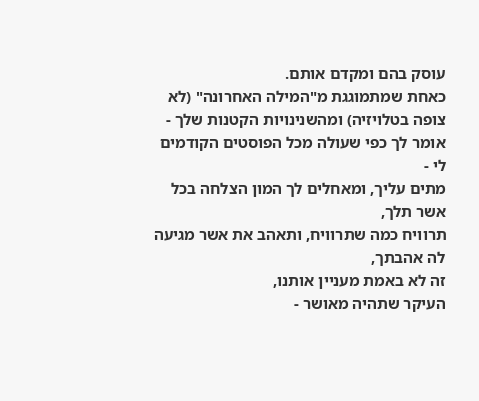עוסק בהם ומקדם אותם.
כאחת שמתמוגגת מ"המילה האחרונה" (לא צופה בטלויזיה) ומהשנינויות הקטנות שלך - אומר לך כפי שעולה מכל הפוסטים הקודמים לי -
מתים עליך, ומאחלים לך המון הצלחה בכל אשר תלך,
תרוויח כמה שתרוויח, ותאהב את אשר מגיעה לה אהבתך,
זה לא באמת מעניין אותנו,
העיקר שתהיה מאושר -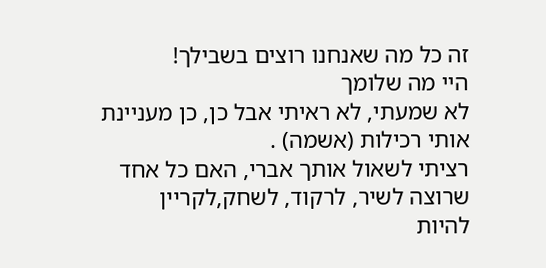זה כל מה שאנחנו רוצים בשבילך!
היי מה שלומך
לא שמעתי, לא ראיתי אבל כן, כן מעניינת אותי רכילות (אשמה) .
רציתי לשאול אותך אברי, האם כל אחד שרוצה לשיר, לרקוד, לשחק,לקריין
להיות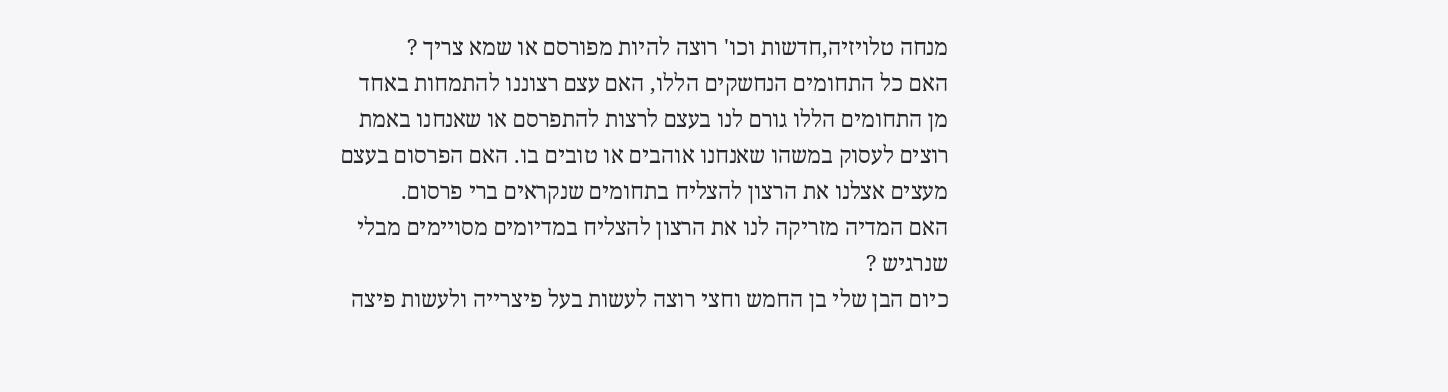מנחה טלויזיה,חדשות וכו' רוצה להיות מפורסם או שמא צריך ?
האם כל התחומים הנחשקים הללו, האם עצם רצוננו להתמחות באחד
מן התחומים הללו גורם לנו בעצם לרצות להתפרסם או שאנחנו באמת
רוצים לעסוק במשהו שאנחנו אוהבים או טובים בו. האם הפרסום בעצם
מעצים אצלנו את הרצון להצליח בתחומים שנקראים ברי פרסום.
האם המדיה מזריקה לנו את הרצון להצליח במדיומים מסויימים מבלי שנרגיש ?
כיום הבן שלי בן החמש וחצי רוצה לעשות בעל פיצרייה ולעשות פיצה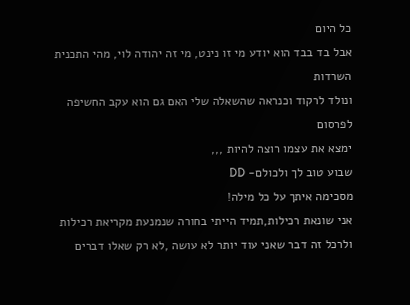כל היום
אבל בד בבד הוא יודע מי זו נינט, מי זה יהודה לוי, מהי התכנית השרדות
ונולד לרקוד וכנראה שהשאלה שלי האם גם הוא עקב החשיפה לפרסום
ימצא את עצמו רוצה להיות ,,,
שבוע טוב לך ולכולם- DD
מסכימה איתך על כל מילה!
אני שונאת רכילות,תמיד הייתי בחורה שנמנעת מקריאת רכילות ולרכל זה דבר שאני עוד יותר לא עושה ,לא רק שאלו דברים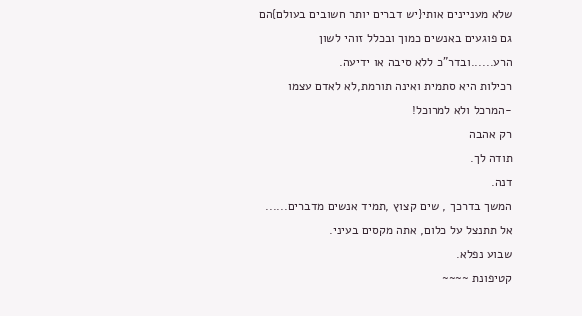שלא מעניינים אותי{יש דברים יותר חשובים בעולם}הם גם פוגעים באנשים כמוך ובכלל זוהי לשון הרע......ובדר"כ ללא סיבה או ידיעה.
רכילות היא סתמית ואינה תורמת,לא לאדם עצמו -המרכל ולא למרוכל!
רק אהבה
תודה לך.
דנה.
המשך בדרכך , שים קצוץ ,תמיד אנשים מדברים......
אל תתנצל על כלום, אתה מקסים בעיני.
שבוע נפלא.
קטיפונת ~~~~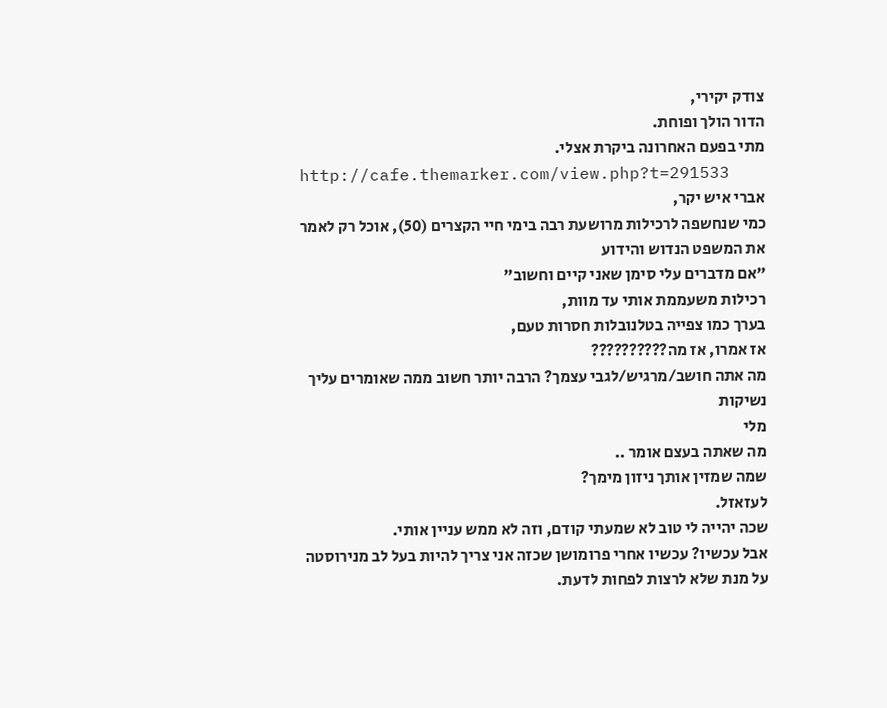צודק יקירי,
הדור הולך ופוחת.
מתי בפעם האחרונה ביקרת אצלי.
http://cafe.themarker.com/view.php?t=291533
אברי איש יקר,
כמי שנחשפה לרכילות מרושעת רבה בימי חיי הקצרים (50), אוכל רק לאמר את המשפט הנדוש והידוע
"אם מדברים עלי סימן שאני קיים וחשוב"
רכילות משעממת אותי עד מוות,
בערך כמו צפייה בטלנובלות חסרות טעם,
אז אמרו, אז מה??????????
מה אתה חושב/מרגיש/לגבי עצמך? הרבה יותר חשוב ממה שאומרים עליך
נשיקות
מלי
מה שאתה בעצם אומר ..
שמה שמזין אותך ניזון מימך?
לעזאזל.
שכה יהייה לי טוב לא שמעתי קודם, וזה לא ממש עניין אותי.
אבל עכשיו? עכשיו אחרי פרומושן שכזה אני צריך להיות בעל לב מנירוסטה על מנת שלא לרצות לפחות לדעת.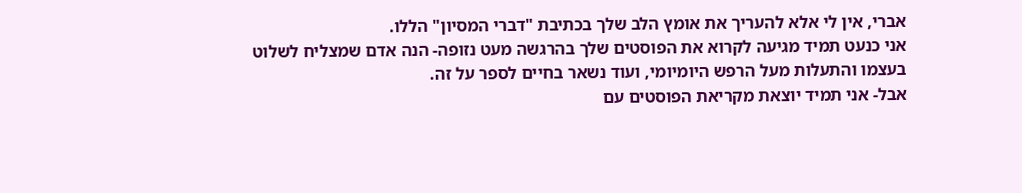אברי, אין לי אלא להעריך את אומץ הלב שלך בכתיבת "דברי המסיון" הללו.
אני כנעט תמיד מגיעה לקרוא את הפוסטים שלך בהרגשה מעט נזופה- הנה אדם שמצליח לשלוט בעצמו והתעלות מעל הרפש היומיומי, ועוד נשאר בחיים לספר על זה.
אבל- אני תמיד יוצאת מקריאת הפוסטים עם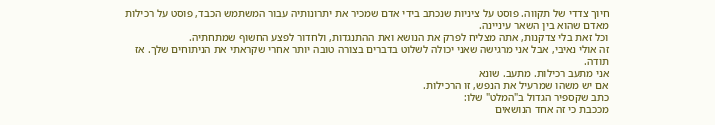חיוך צדדי של תקווה. פוסט על ציניות שנכתב בידי אדם שמכיר את יתרונותיה עבור המשתמש הכבד, פוסט על רכילות מאדם שהוא בין השאר עיניינה.
וכל זאת בלי צדקנות, אתה מצליח לפרק את הנושא ואת ההתנגדות, ולחדור לפצע החשוף שמתחתיה.
זה אולי נאיבי, אבל אני מרגישה שאני יכולה לשלוט בדברים בצורה טובה יותר אחרי שקראתי את הניתוחים שלך. אז תודה.
אני מתעב רכילות. מתעב. שונא
אם יש משהו שמרעיל את הנפש, זו הרכילות.
כתב שקספיר הגדול ב"המלט" שלו:
מככבת כי זה אחד הנושאים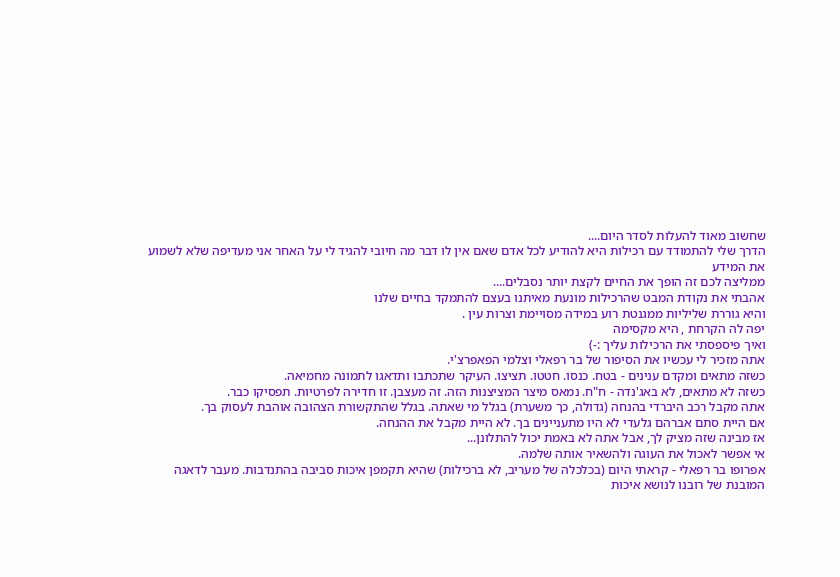שחשוב מאוד להעלות לסדר היום....
הדרך שלי להתמודד עם רכילות היא להודיע לכל אדם שאם אין לו דבר מה חיובי להגיד לי על האחר אני מעדיפה שלא לשמוע את המידע
ממליצה לכם זה הופך את החיים לקצת יותר נסבלים....
אהבתי את נקודת המבט שהרכילות מונעת מאיתנו בעצם להתמקד בחיים שלנו
והיא גוררת שליליות ממגנטת רוע במידה מסויימת וצרות עין .
יפה לה הקרחת , היא מקסימה
ואיך פיספסתי את הרכילות עליך :-)
אתה מזכיר לי עכשיו את הסיפור של בר רפאלי וצלמי הפאפרצ'י.
כשזה מתאים ומקדם ענינים - בטח. כנסו. חטטו. תציצו. העיקר שתכתבו ותדאגו לתמונה מחמיאה.
כשזה לא מתאים, לא באג'נדה - ח"ח. נמאס מיצר המציצנות הזה. זה מעצבן. זו חדירה לפרטיות. תפסיקו כבר.
אתה מקבל רכב היברדי בהנחה (גדולה, כך משערת) בגלל מי שאתה. בגלל שהתקשורת הצהובה אוהבת לעסוק בך.
אם היית סתם אברהם גלעדי לא היו מתעניינים בך. לא היית מקבל את ההנחה.
אז מבינה שזה מציק לך, אבל אתה לא באמת יכול להתלונן...
אי אפשר לאכול את העוגה ולהשאיר אותה שלמה.
אפרופו בר רפאלי - קראתי היום (בכלכלה של מעריב, לא ברכילות) שהיא תקמפן איכות סביבה בהתנדבות. מעבר לדאגה המובנת של רובנו לנושא איכות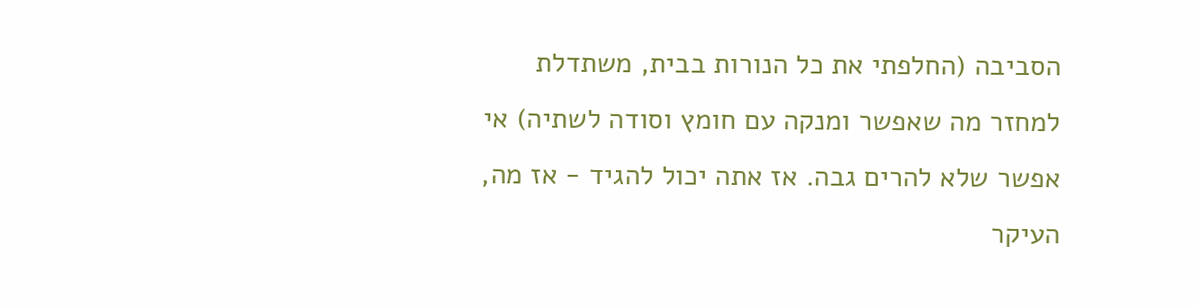הסביבה (החלפתי את כל הנורות בבית, משתדלת למחזר מה שאפשר ומנקה עם חומץ וסודה לשתיה) אי אפשר שלא להרים גבה. אז אתה יכול להגיד - אז מה, העיקר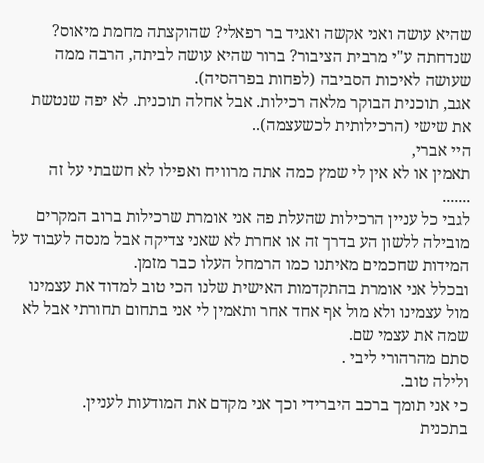שהיא עושה ואני אקשה ואגיד בר רפאלי? שהוקצתה מחמת מיאוס? שנדחתה ע"י מרבית הציבור? ברור שהיא עושה לביתה, הרבה ממה שעושה לאיכות הסביבה (לפחות בפרהסיה).
אגב, תוכנית הבוקר מלאה רכילות. אבל אחלה תוכנית. לא יפה שנטשת את שישי (הרכילותית לכשעצמה)..
היי אברי,
תאמין או לא אין לי שמץ כמה אתה מרוויח ואפילו לא חשבתי על זה
.......
לגבי כל עניין הרכילות שהעלת פה אני אומרת שרכילות ברוב המקרים מובילה ללשון הע בדרך זה או אחרת לא שאני צדיקה אבל מנסה לעבוד על המידות שחכמים מאיתנו כמו הרמחל העלו כבר מזמן.
ובכלל אני אומרת בהתקדמות האישית שלנו הכי טוב למדוד את עצמינו מול עצמינו ולא מול אף אחד אחר ותאמין לי אני בתחום תחורתי אבל לא שמה את עצמי שם.
סתם מהרהורי ליבי .
ולילה טוב.
כי אני תומך ברכב היברידי וכך אני מקדם את המודעות לעניין.
בתכנית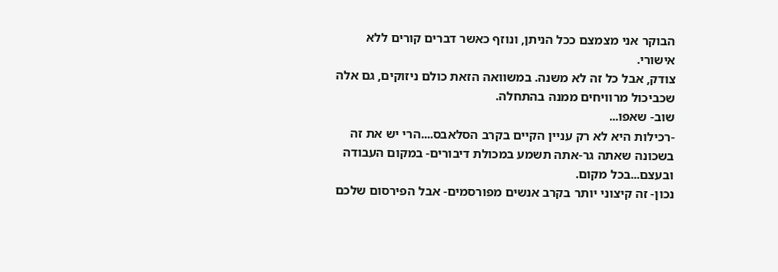הבוקר אני מצמצם ככל הניתן, ונוזף כאשר דברים קורים ללא אישורי.
צודק, אבל כל זה לא משנה. במשוואה הזאת כולם ניזוקים, גם אלה שכביכול מרוויחים ממנה בהתחלה.
שוב- שאפו...
-רכילות היא לא רק עניין הקיים בקרב הסלאבס....הרי יש את זה בשכונה שאתה גר-אתה תשמע במכולת דיבורים- במקום העבודה ובעצם...בכל מקום.
נכון- זה קיצוני יותר בקרב אנשים מפורסמים- אבל הפירסום שלכם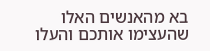בא מהאנשים האלו שהעצימו אותכם והעלו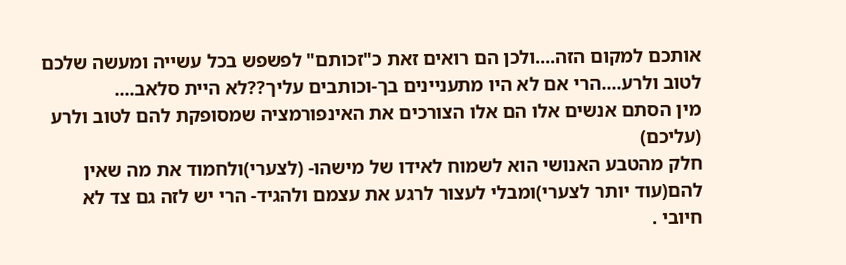אותכם למקום הזה....ולכן הם רואים זאת כ"זכותם" לפשפש בכל עשייה ומעשה שלכם לטוב ולרע....הרי אם לא היו מתעניינים בך-וכותבים עליך??לא היית סלאב....
מין הסתם אנשים אלו הם אלו הצורכים את האינפורמציה שמסופקת להם לטוב ולרע (עליכם)
חלק מהטבע האנושי הוא לשמוח לאידו של מישהו- (לצערי)ולחמוד את מה שאין להם(עוד יותר לצערי)ומבלי לעצור לרגע את עצמם ולהגיד- הרי יש לזה גם צד לא חיובי .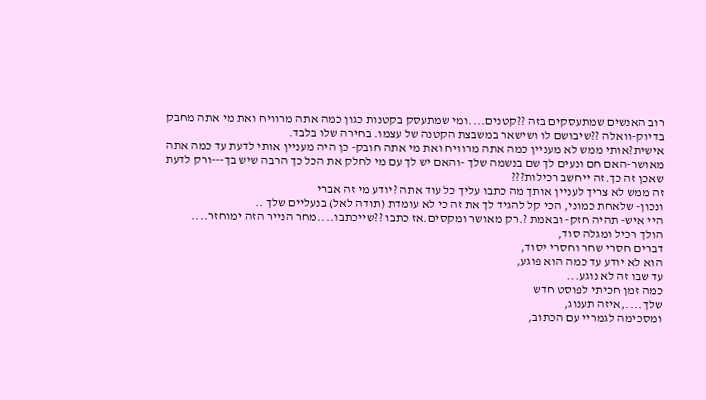רוב האנשים שמתעסקים בזה ??קטנים....ומי שמתעסק בקטנות כגון כמה אתה מרוויח ואת מי אתה מחבק בדיוק-וואלה ??שיבושם לו ושישאר במשבצת הקטנה של עצמו. בחירה שלו בלבד.
אישית?אותי ממש לא מעניין כמה אתה מרוויח ואת מי אתה חובק- כן היה מעניין אותי לדעת עד כמה אתה מאושר-האם חם ונעים לך שם בנשמה שלך -והאם יש לך עם מי לחלק את הכל כך הרבה שיש בך---ורק לדעת שאכן זה כך.זה ייחשב רכילות???
זה ממש לא צריך לעניין אותך מה כתבו עליך כל עוד אתה ?יודע מי זה אברי
ונכון- שלאחת כמוני, הכי קל להגיד לך את זה כי לא עומדת (תודה לאל) בנעליים שלך ..
היי איש- תהיה חזק- ובאמת ?.רק מאושר ומקסים.אז כתבו ??שייכתבו....מחר הנייר הזה ימוחזר....
הולך רכיל ומגלה סוד,
דברים חסרי שחר וחסרי יסוד,
הוא לא יודע עד כמה הוא פוגע,
עד שבו זה לא נוגע...
כמה זמן חכיתי לפוסט חדש
שלך....,איזה תענוג,
ומסכימה לגמריי עם הכתוב,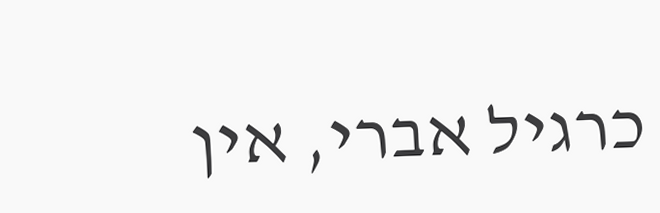כרגיל אברי, אין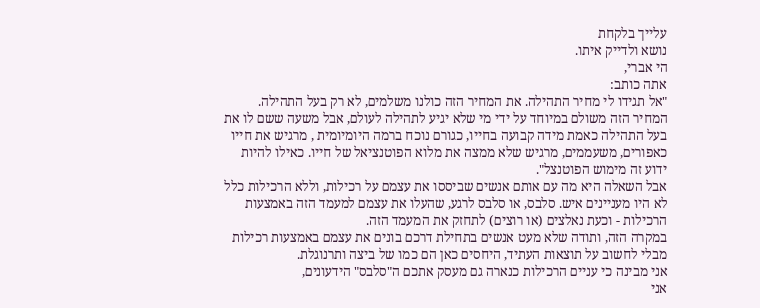עלייך בלקחת
נושא ולדייק איתו.
הי אברי,
אתה כותב:
"אל תגידו לי מחיר התהילה. את המחיר הזה כולנו משלמים, לא רק בעל התהילה. המחיר הזה משולם במיוחד על ידי מי שלא יגיע לתהילה לעולם, אבל משעה ששם לו את בעל התהילה כאמת מידה קבועה בחייו, כגורם נוכח ברמה היומיומית , מרגיש את חייו כאפורים, משעממים, מרגיש שלא ממצה את מלוא הפוטנציאל של חייו. כאילו להיות ידוע זה מימוש הפוטנצל".
אבל השאלה היא מה עם אותם אנשים שביססו את עצמם על רכילות, וללא הרכילות כלל לא היו מעניינים איש. סלבס, או סלבס לרגע, שהעלו את עצמם למעמד הזה באמצעות הרכילות - וכעת נאלצים (או רוצים) לתחזק את המעמד הזה.
במקרה הזה, ותודה שלא מעט אנשים בתחילת דרכם בונים את עצמם באמצעות רכילות מבלי לחשוב על תוצאות העתיד, היחסים כאן הם כמו של ביצה ותרנוגלת.
אני מבינה כי עניים הרכילות כנארה גם מעסק אתכם ה"סלבס" הידעונים,
אני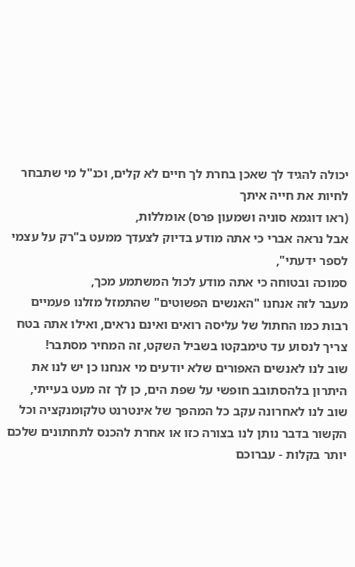יכולה להגיד לך שאכן בחרת לך חיים לא קלים, וכנ"ל מי שתבחר לחיות את חייה איתך
(ראו דוגמא סוניה ושמעון פרס) אומללות,
אבל נראה אברי כי אתה מודע בדיוק לצעדך ממעט ב"רק על עצמי לספר ידעתי",
סמוכה ובטוחה כי אתה מודע לכול המשתמע מכך,
מעבר לזה אנחנו "האנשים הפשוטים" שהתמזל מזלנו פעמיים רבות כמו החתול של עליסה רואים ואינם נראים, ואילו אתה בטח צריך לנסוע עד טימבקטו בשביל השקט, זה המחיר מסתבר!
שוב לנו לאנשים האפורים שלא יודעים מי אנחנו כן יש לנו את היתרון בלהסתובב חופשי על שפת הים, כן לך זה מעט בעייתי,
שוב לנו לאחרונה עקב כל המהפך של אינטרנט טלקומנקציה וכל הקשור בדבר נותן לנו בצורה כזו או אחרת להכנס לתחתונים שלכם יותר בקלות - עברוכם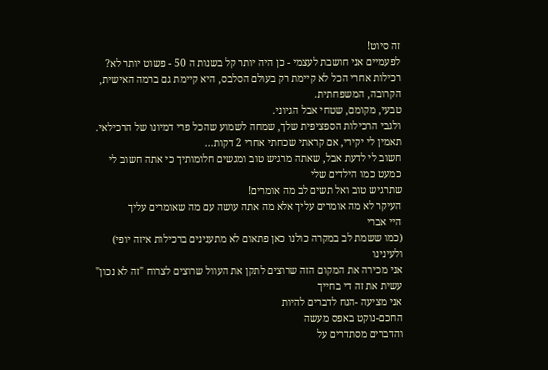זה סיוט!
לפעמיים אני חושבת לעצמי - כן היה יותר קל בשנות ה 50 - פשוט יותר לא?
רכילות אחרי הכל לא קיימת רק בעולם הסלבס, היא קיימת גם ברמה האישית, הקרובה, המשפחתית.
טבעי, מקומם, שטחי אבל הגיוני.
ולגבי הרכילות הספציפית שלך, שמחה לשמוע שהכל פרי דמיונו של הרכילאי.
תאמין לי יקירי, אם קראתי שכחתי אחרי 2 דקות...
חשוב לי לדעת אבל, שאתה מרגיש טוב ומגשים חלומותיך כי אתה חשוב לי כמעט כמו הילדים שלי
שתרגיש טוב ואל תשים לב מה אומרים!
העיקר לא מה אומרים עליך אלא מה אתה עושה עם מה שאומרים עליך
היי אברי
(כמו ששמת לב במקרה כולנו כאן פתאום לא מתענינים ברכילות איזה יופי)
ולעינינו
אני מכירה את המקום הזה שרוצים לתקן את העוול שרוצים לצרוח "זה לא נכון"
עשית את זה די בחייך
אני מציעה -הנח לדברים להיות
החכם-נוקט באפס מעשה
והדברים מסתדרים על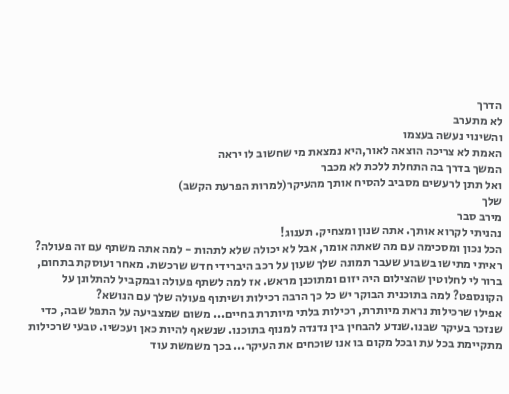הדרך
לא מתערב
והשינוי נעשה בעצמו
האמת לא צריכה הוצאה לאור,היא נמצאת מי שחשוב לו יראה
המשך בדרך בה התחלת ללכת לא מכבר
ואל תתן לרעשים מסביב להסיח אותך מהעיקר(למרות הפרעת הקשב)
שלך
מירב סבר
נהניתי לקרוא אותך. אתה שנון ומצחיק. תענוג!
הכל נכון ומסכימה עם מה שאתה אומר, אבל לא יכולה שלא לתהות - למה אתה משתף עם זה פעולה?
ראיתי מתישו בשבוע שעבר תמונה שלך שעון על רכב היברידי חדש שרכשת. מאחר ועוסקת בתחום, ברור לי לחלוטין שהצילום היה יזום ומתוכנן מראש. אז למה לשתף פעולה ובמקביל להתלונן על הקונספט? למה בתוכנית הבוקר יש כל כך הרבה רכילות ושיתוף פעולה שלך עם הנושא?
אפילו שרכילות נראת מיותרת, רכילות בלתי מיותרת בחיים... משום שמצביעה על התפל שבה, כדי שנזכר בעיקר שבנו.שנדע להבחין בין נדנדה למנוף בתוכנו. שנשאף להיות כאן ועכשיו. טבעי שרכילות מתקיימת בכל עת ובכל מקום בו אנו שוכחים את העיקר... בכך משמשת עוד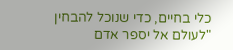כלי בחיים, כדי שנוכל להבחין
"לעולם אל יספר אדם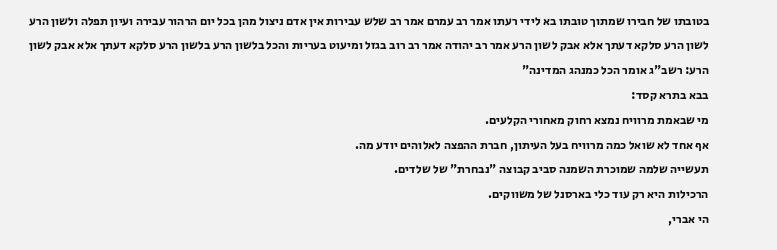בטובתו של חבירו שמתוך טובתו בא לידי רעתו אמר רב עמרם אמר רב שלש עבירות אין אדם ניצול מהן בכל יום הרהור עבירה ועיון תפלה ולשון הרע לשון הרע סלקא דעתך אלא אבק לשון הרע אמר רב יהודה אמר רב רוב בגזל ומיעוט בעריות והכל בלשון הרע בלשון הרע סלקא דעתך אלא אבק לשון הרע: רשב"ג אומר הכל כמנהג המדינה"
בבא בתרא קסד:
מי שבאמת מרוויח נמצא רחוק מאחורי הקלעים.
אף אחד לא שואל כמה מרוויח בעל העיתון, חברת ההפצה לאלוהים יודע מה.
תעשייה שלמה שמוכרת השמנה סביב קבוצה "נבחרת" של שלדים.
הרכילות היא רק עוד כלי בארסנל של משווקים.
הי אברי,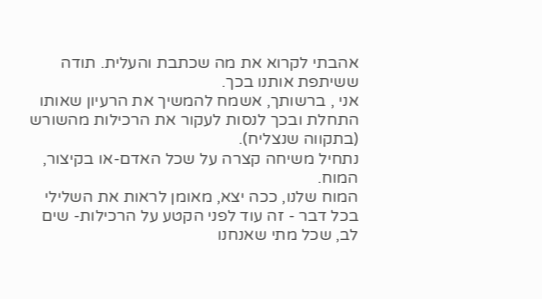אהבתי לקרוא את מה שכתבת והעלית. תודה ששיתפת אותנו בכך.
אני , ברשותך, אשמח להמשיך את הרעיון שאותו התחלת ובכך לנסות לעקור את הרכילות מהשורש (בתקווה שנצליח).
נתחיל משיחה קצרה על שכל האדם-או בקיצור, המוח.
המוח שלנו, ככה יצא, מאומן לראות את השלילי בכל דבר - זה עוד לפני הקטע על הרכילות- שים לב, שכל מתי שאנחנו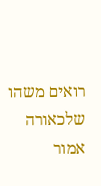רואים משהו שלכאורה אמור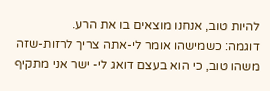להיות טוב, אנחנו מוצאים בו את הרע.
דוגמה: כשמישהו אומר לי-אתה צריך לרזות-שזה משהו טוב, כי הוא בעצם דואג לי- ישר אני מתקיף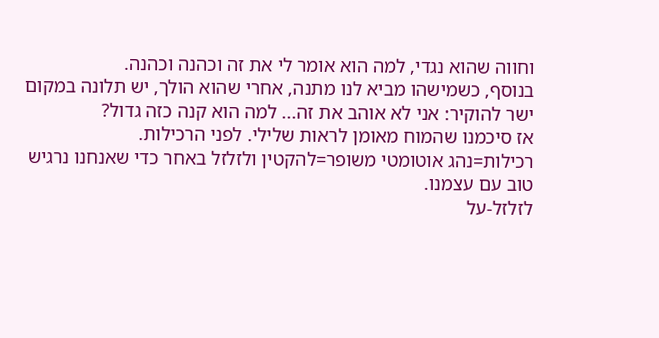וחווה שהוא נגדי, למה הוא אומר לי את זה וכהנה וכהנה.
בנוסף, כשמישהו מביא לנו מתנה, אחרי שהוא הולך, יש תלונה במקום ישר להוקיר: אני לא אוהב את זה... למה הוא קנה כזה גדול?
אז סיכמנו שהמוח מאומן לראות שלילי. לפני הרכילות.
רכילות=נהג אוטומטי משופר=להקטין ולזלזל באחר כדי שאנחנו נרגיש טוב עם עצמנו.
לזלזל-על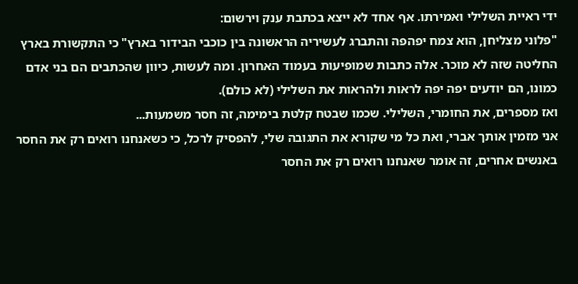ידי ראיית השלילי ואמירתו. אף אחד לא ייצא בכתבת ענק וירשום:
"פלוני מצליחן, הוא צמח יפהפה והתברג לעשיריה הראשונה בין כוכבי הבידור בארץ" כי התקשורת בארץ החליטה שזה לא מוכר. אלה כתבות שמופיעות בעמוד האחרון. ומה לעשות, כיוון שהכתבים הם בני אדם כמונו, הם יודעים יפה יפה לראות ולהראות את השלילי (לא כולם).
ואז מספרים, את החומרי, השלילי. שכמו שבטח קלטת בימימה, זה חסר משמעות...
אני מזמין אותך אברי, ואת כל מי שקורא את התגובה שלי, להפסיק לרכל, כי כשאנחנו רואים רק את החסר באנשים אחרים, זה אומר שאנחנו רואים רק את החסר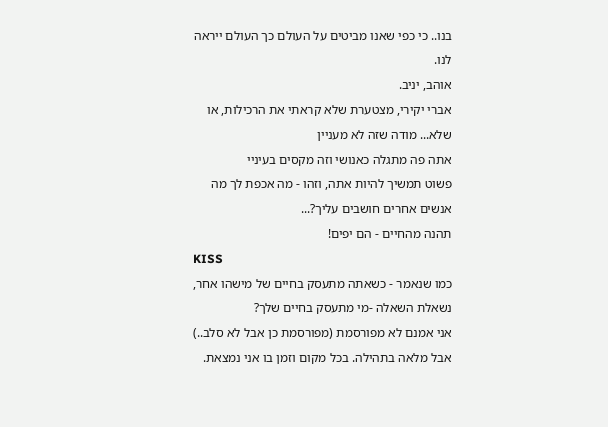בנו.. כי כפי שאנו מביטים על העולם כך העולם ייראה לנו.
אוהב, יניב.
אברי יקירי, מצטערת שלא קראתי את הרכילות, או שלא... מודה שזה לא מעניין
אתה פה מתגלה כאנושי וזה מקסים בעיניי
פשוט תמשיך להיות אתה, וזהו - מה אכפת לך מה אנשים אחרים חושבים עליך?...
תהנה מהחיים - הם יפים!
KISS
כמו שנאמר - כשאתה מתעסק בחיים של מישהו אחר, נשאלת השאלה -מי מתעסק בחיים שלך?
אני אמנם לא מפורסמת (מפורסמת כן אבל לא סלב..) אבל מלאה בתהילה. בכל מקום וזמן בו אני נמצאת.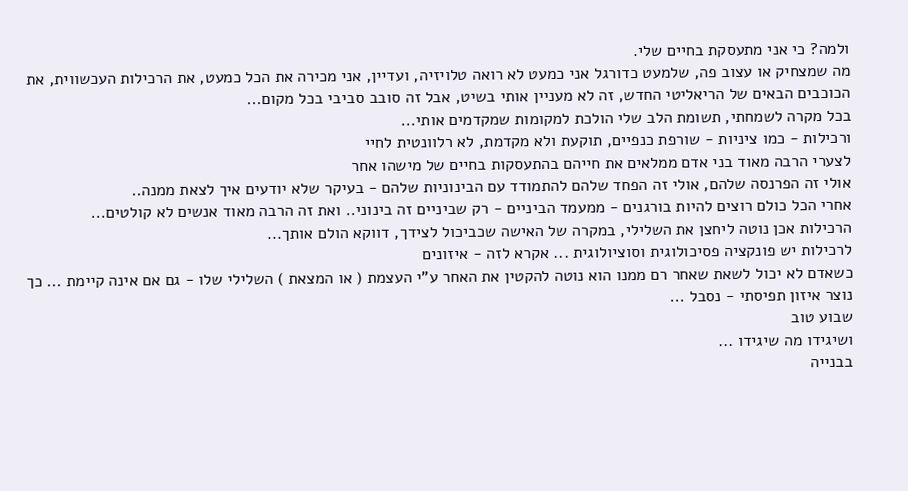ולמה? כי אני מתעסקת בחיים שלי.
מה שמצחיק או עצוב פה, שלמעט כדורגל אני כמעט לא רואה טלויזיה, ועדיין, אני מכירה את הכל כמעט, את הרכילות העכשווית, את הכוכבים הבאים של הריאליטי החדש, זה לא מעניין אותי בשיט, אבל זה סובב סביבי בכל מקום...
בכל מקרה לשמחתי, תשומת הלב שלי הולכת למקומות שמקדמים אותי...
ורכילות - כמו ציניות - שורפת כנפיים, תוקעת ולא מקדמת, לא רלוונטית לחיי
לצערי הרבה מאוד בני אדם ממלאים את חייהם בהתעסקות בחיים של מישהו אחר
אולי זה הפרנסה שלהם, אולי זה הפחד שלהם להתמודד עם הבינוניות שלהם - בעיקר שלא יודעים איך לצאת ממנה..
אחרי הכל כולם רוצים להיות בורגנים - ממעמד הביניים - רק שביניים זה בינוני.. ואת זה הרבה מאוד אנשים לא קולטים...
הרכילות אכן נוטה ליחצן את השלילי, במקרה של האישה שכביכול לצידך, דווקא הולם אותך...
לרכילות יש פונקציה פסיכולוגית וסוציולוגית ... אקרא לזה - איזונים
כשאדם לא יכול לשאת שאחר רם ממנו הוא נוטה להקטין את האחר ע"י העצמת ( או המצאת ) השלילי שלו - גם אם אינה קיימת ... כך נוצר איזון תפיסתי - נסבל ...
שבוע טוב
ושיגידו מה שיגידו ...
בבנייה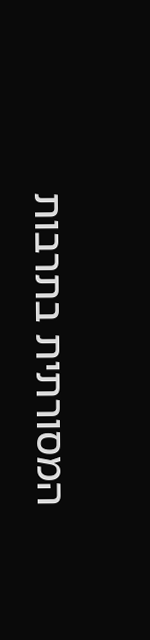המסורתית בתרבות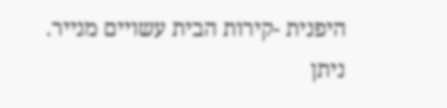היפנית -קירות הבית עשויים מנייר.
ניתן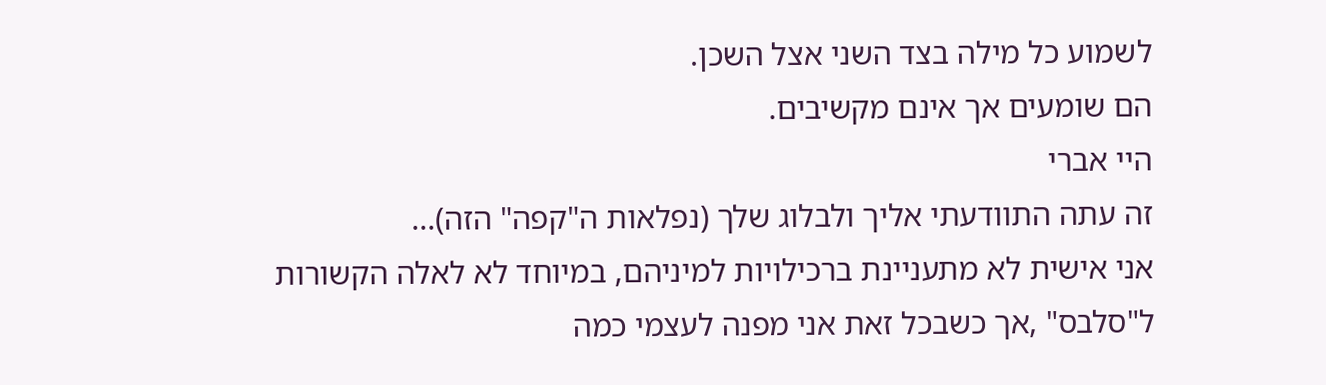לשמוע כל מילה בצד השני אצל השכן.
הם שומעים אך אינם מקשיבים.
היי אברי
זה עתה התוודעתי אליך ולבלוג שלך (נפלאות ה"קפה" הזה)...
אני אישית לא מתעניינת ברכילויות למיניהם, במיוחד לא לאלה הקשורות ל"סלבס" ,אך כשבכל זאת אני מפנה לעצמי כמה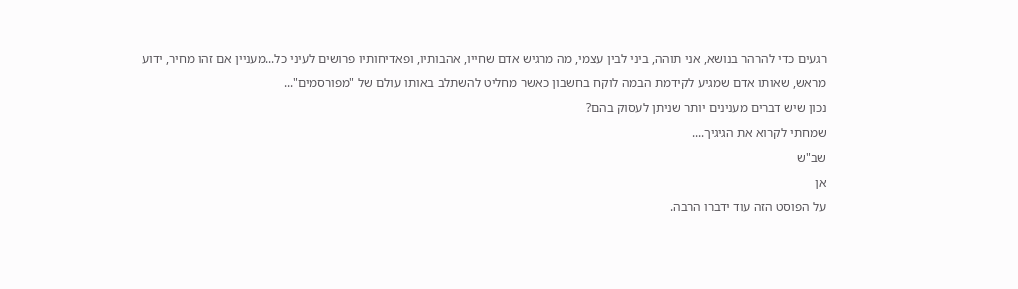רגעים כדי להרהר בנושא, אני תוהה, ביני לבין עצמי, מה מרגיש אדם שחייו, אהבותיו, ופאדיחותיו פרושים לעיני כל...מעניין אם זהו מחיר, ידוע מראש, שאותו אדם שמגיע לקידמת הבמה לוקח בחשבון כאשר מחליט להשתלב באותו עולם של "מפורסמים"...
נכון שיש דברים מענינים יותר שניתן לעסוק בהם?
שמחתי לקרוא את הגיגיך....
שב"ש
אן
על הפוסט הזה עוד ידברו הרבה.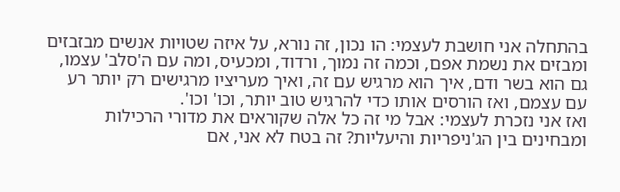בהתחלה אני חושבת לעצמי: הו נכון, זה נורא, על איזה שטויות אנשים מבזבזים ומבזים את נשמת אפם, וכמה זה נמוך, ורדוד, ומכעיס, ומה עם ה'סלב' עצמו, גם הוא בשר ודם, איך הוא מרגיש עם זה, ואיך מעריציו מרגישים רק יותר רע עם עצמם, ואז הורסים אותו כדי להרגיש טוב יותר, וכו' וכו'.
ואז אני נזכרת לעצמי: אבל מי זה כל אלה שקוראים את מדורי הרכילות ומבחינים בין הג'ניפריות והיעליות? זה בטח לא אני, אם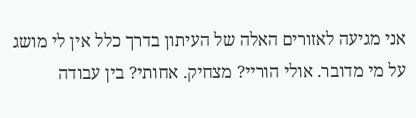אני מגיעה לאזורים האלה של העיתון בדרך כלל אין לי מושג על מי מדובר. אולי הוריי? מצחיק. אחותי? בין עבודה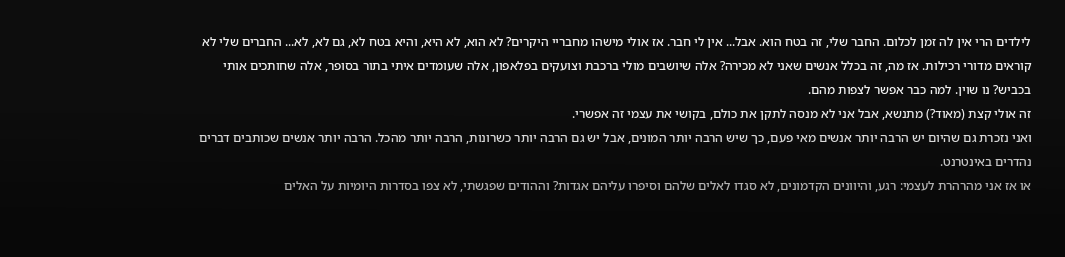לילדים הרי אין לה זמן לכלום. החבר שלי, זה בטח הוא. אבל... אין לי חבר. אז אולי מישהו מחבריי היקרים? לא הוא, לא היא, והיא בטח לא, גם לא, לא... החברים שלי לא קוראים מדורי רכילות. אז מה, זה בכלל אנשים שאני לא מכירה? אלה שיושבים מולי ברכבת וצועקים בפלאפון, אלה שעומדים איתי בתור בסופר, אלה שחותכים אותי בכביש? נו שוין. למה כבר אפשר לצפות מהם.
זה אולי קצת (מאוד?) מתנשא, אבל אני לא מנסה לתקן את כולם, בקושי את עצמי זה אפשרי.
ואני נזכרת גם שהיום יש הרבה יותר אנשים מאי פעם, כך שיש הרבה יותר המונים, אבל יש גם הרבה יותר כשרונות, הרבה יותר מהכל. הרבה יותר אנשים שכותבים דברים נהדרים באינטרנט.
או אז אני מהרהרת לעצמי: רגע, והיוונים הקדמונים, לא סגדו לאלים שלהם וסיפרו עליהם אגדות? וההודים שפגשתי, לא צפו בסדרות היומיות על האלים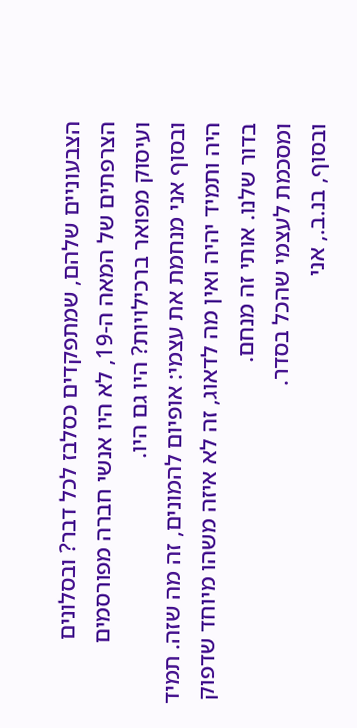הצבעוניים שלהם, שמתפקדים כסלבז לכל דבר? ובסלונים הצרפתים של המאה ה-19, לא היו אנשי חברה מפורסמים ועיסוק מפואר ברכילויות? היו גם היו.
ובסוף אני מנחמת את עצמי: אופיום להמונים, זה מה שזה. תמיד היה ותמיד יהיה ואין מה לדאוג, זה לא איזה משהו מיוחד שדפוק בדור שלנו. אותי זה מנחם.
ומסכמת לעצמי שהכל בסדר.
ובסוף, בנ.ב., אני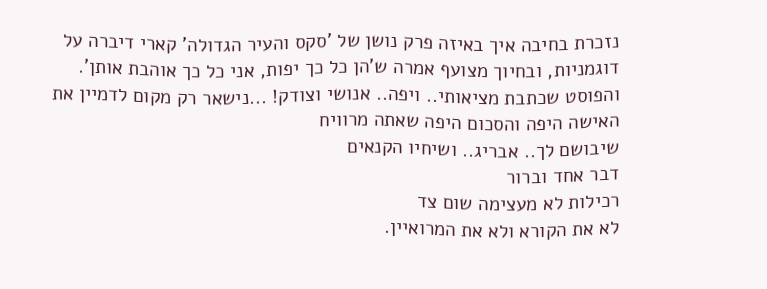נזכרת בחיבה איך באיזה פרק נושן של 'סקס והעיר הגדולה' קארי דיברה על דוגמניות, ובחיוך מצועף אמרה ש'הן כל כך יפות, אני כל כך אוהבת אותן'.
והפוסט שכתבת מציאותי.. ויפה.. אנושי וצודק! ...נישאר רק מקום לדמיין את האישה היפה והסכום היפה שאתה מרוויח
שיבושם לך.. אבריג.. ושיחיו הקנאים
דבר אחד וברור
רכילות לא מעצימה שום צד
לא את הקורא ולא את המרואיין.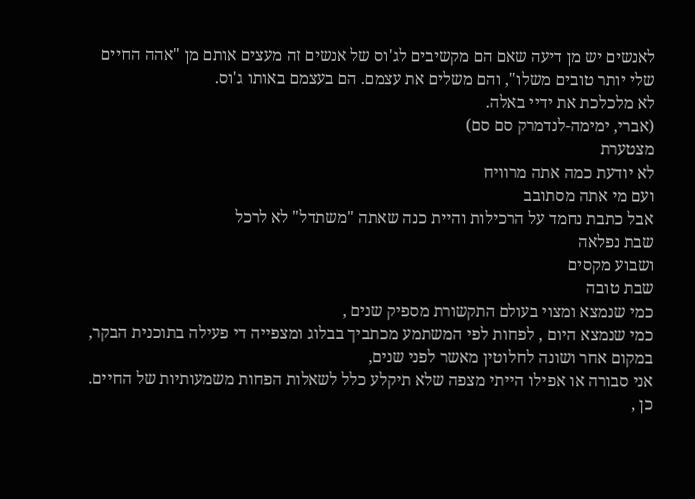לאנשים יש מן דיעה שאם הם מקשיבים לג'וס של אנשים זה מעצים אותם מן "אהה החיים שלי יותר טובים משלו", והם משלים את עצמם. הם בעצמם באותו ג'וס.
לא מלכלכת את ידיי באלה.
(אברי, ימימה-לנדמרק סם סם)
מצטערת
לא יודעת כמה אתה מרוויח
ועם מי אתה מסתובב
אבל כתבת נחמד על הרכילות והיית כנה שאתה "משתדל" לא לרכל
שבת נפלאה
ושבוע מקסים
שבת טובה
כמי שנמצא ומצוי בעולם התקשורת מספיק שנים ,
כמי שנמצא היום , לפחות לפי המשתמע מכתביך בבלוג ומצפייה די פעילה בתוכנית הבקר,
במקום אחר ושונה לחלוטין מאשר לפני שנים,
אני סבורה או אפילו הייתי מצפה שלא תיקלע כלל לשאלות הפחות משמעותיות של החיים.
כן ,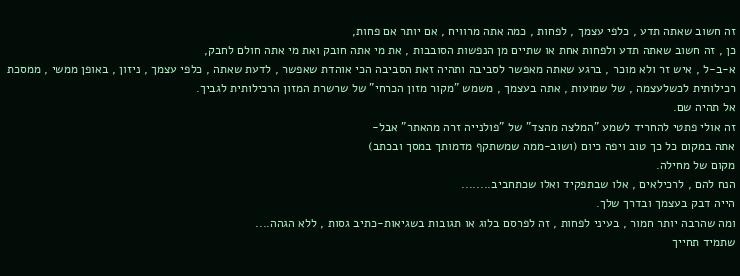זה חשוב שאתה תדע , כלפי עצמך , לפחות , כמה אתה מרוויח , אם יותר אם פחות,
כן , זה חשוב שאתה תדע ולפחות אחת או שתיים מן הנפשות הסובבות , את מי אתה חובק ואת מי אתה חולם לחבק,
א-ב-ל , איש זר ולא מוכר , ברגע שאתה מאפשר לסביבה ותהיה זאת הסביבה הכי אוהדת שאפשר , לדעת שאתה , כלפי עצמך , ניזון , באופן ממשי , ממסכת רכילותית לכשלעצמה , של שמועות , אתה בעצמך , משמש "מקור מזון הכרחי" של שרשרת המזון הרכילותית לגביך.
אל תהיה שם.
זה אולי פתטי להחריד לשמע "המלצה מהצד" של "פולנייה זרה מהאתר" אבל-
אתה במקום כל כך טוב ויפה כיום (ושוב-ממה שמשתקף מדמותך במסך ובכתב)
מקום של מחילה.
הנח להם , לרכילאים , אלו שבתפקיד ואלו שכתחביב........
הייה דבק בעצמך ובדרך שלך.
ומה שהרבה יותר חמור , בעיני לפחות , זה לפרסם בלוג או תגובות בשגיאות-כתיב גסות , ללא הגהה....
שתמיד תחייך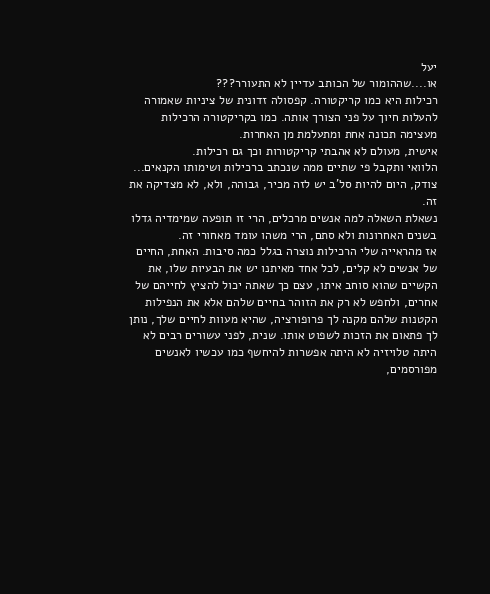יעל
או....שההומור של הכותב עדיין לא התעורר???
רכילות היא כמו קריקטורה. קפסולה זדונית של ציניות שאמורה להעלות חיוך על פני הצורך אותה. כמו בקריקטורה הרכילות מעצימה תכונה אחת ומתעלמת מן האחרות.
אישית, מעולם לא אהבתי קריקטורות וכך גם רכילות.
הלוואי ותקבל פי שתיים ממה שנכתב ברכילות ושימותו הקנאים...
צודק, היום להיות סל'ב יש לזה מכיר, גבוהה, ולא, לא מצדיקה את זה.
נשאלת השאלה למה אנשים מרכלים, הרי זו תופעה שמימדיה גדלו בשנים האחרונות ולא סתם, הרי משהו עומד מאחורי זה.
אז מהראייה שלי הרכילות נוצרה בגלל כמה סיבות. האחת, החיים של אנשים לא קלים, לכל אחד מאיתנו יש את הבעיות שלו, את הקשיים שהוא סוחב איתו, עצם כך שאתה יכול להציץ לחייהם של אחרים, ולחפש לא רק את הזוהר בחיים שלהם אלא את הנפילות הקטנות שלהם מקנה לך פרופורציה, שהיא מעוות לחיים שלך, נותן לך פתאום את הזכות לשפוט אותו. שנית, לפני עשורים רבים לא היתה טלויזיה לא היתה אפשרות להיחשף כמו עכשיו לאנשים מפורסמים,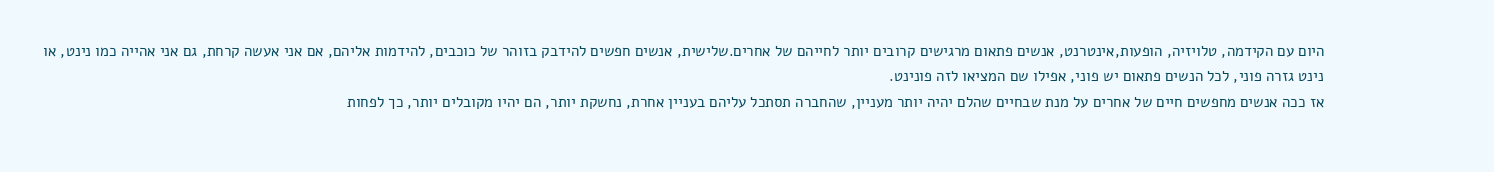היום עם הקידמה, טלויזיה, הופעות,אינטרנט, אנשים פתאום מרגישים קרובים יותר לחייהם של אחרים.שלישית, אנשים חפשים להידבק בזוהר של כוכבים, להידמות אליהם, אם אני אעשה קרחת, גם אני אהייה כמו נינט, או נינט גזרה פוני, לכל הנשים פתאום יש פוני, אפילו שם המציאו לזה פונינט.
אז ככה אנשים מחפשים חיים של אחרים על מנת שבחיים שהלם יהיה יותר מעניין, שהחברה תסתכל עליהם בעניין אחרת, נחשקת יותר, הם יהיו מקובלים יותר, כך לפחות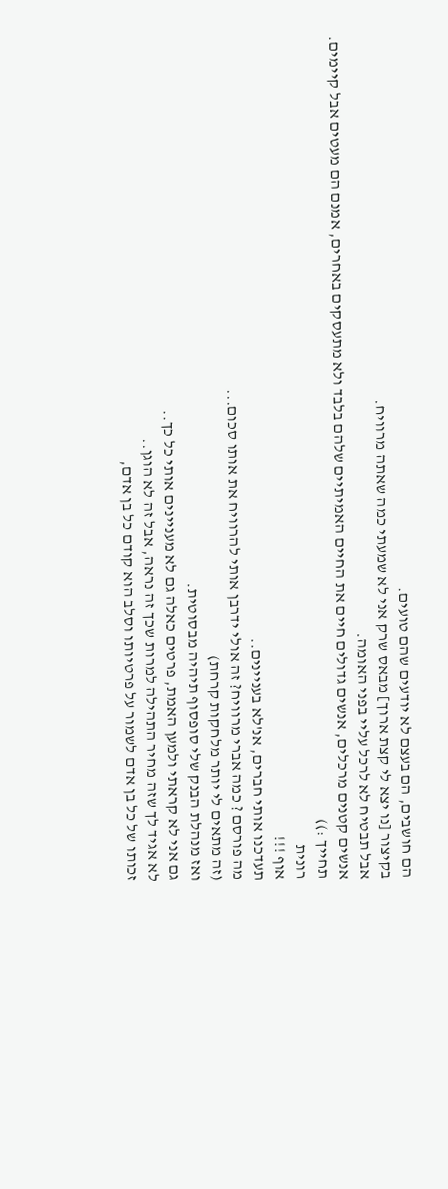הם חושבים, הם בעצם לא יודעים שהם טועים.
בקיצור [נו יצא לי קצת ארוך] מבאס שרק אני לא שמעתי כמה שאתה מרוויח.
אבל תבטיח לא לרכל עליי בפני האומה.
אנשים קטנים מרכלים, אנשים גדולים חיים את החיים האמיתיים שלהם בלבד ולא מתעסקים באחרים, אמנם הם מעטים אבל קיימים.
תחייך :))
רונית
אוף !!!
תעדכנו אותי חברים, אנ'לא בעניינים..
מה פורסם ? כמה אברי מרוויח? זה אולי ידרבן אותי להרוויח את אותו סכום...
(זה מתאים לי יותר מלחקות קרחת)
ואז מנהלת הבנק שלי סופסוף תיהיה מבסוטית.
גם אני לא קראתי ולמען האמת, פרטים כאלה גם לא מעניינים אותי כל כך..
לא אגיד לך שזה מחיר התהילה למרות שכך זה נראה, אבל זה לא הוגן..
זכותו של כל בן אדם לשמור על פרטיותו וסלב הוא קודם כל בן אדם,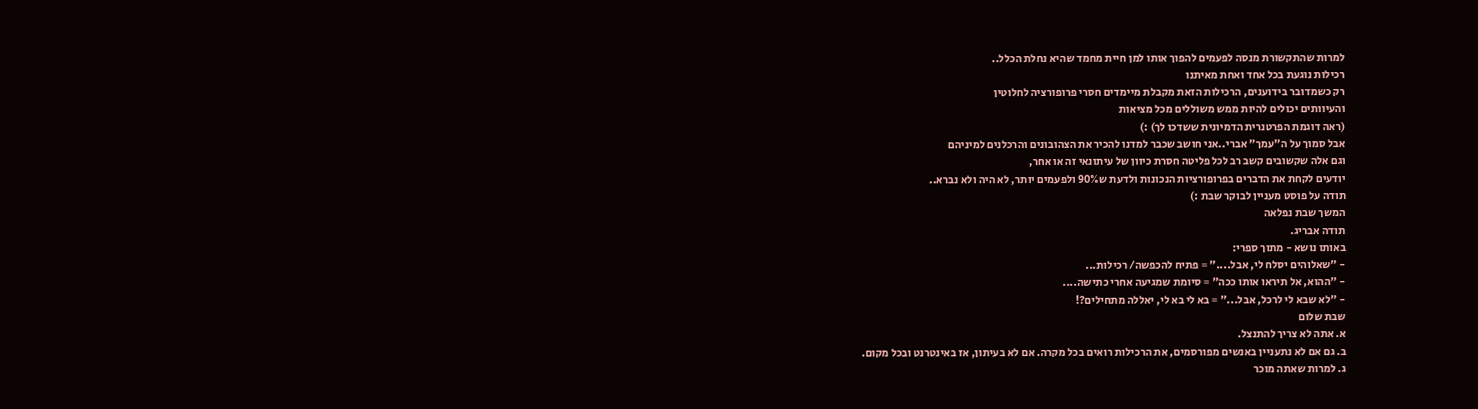למרות שהתקשורת מנסה לפעמים להפוך אותו למן חיית מחמד שהיא נחלת הכלל..
רכילות נוגעת בכל אחד ואחת מאיתנו
רק כשמדובר בידוענים, הרכילות הזאת מקבלת מיימדים חסרי פרופורציה לחלוטין
והעיוותים יכולים להיות ממש משוללים מכל מציאות
(ראה דוגמת הפרטנרית הדמיונית ששדכו לך) :)
אבל סמוך על ה"עמך" אברי..אני חושב שכבר למדנו להכיר את הצהובונים והרכלנים למיניהם
וגם אלה שקשובים קשב רב לכל פליטה חסרת כיוון של עיתונאי זה או אחר,
יודעים לקחת את הדברים בפרופורציות הנכונות ולדעת ש90% ולפעמים יותר, לא היה ולא נברא..
תודה על פוסט מעניין לבוקר שבת :)
המשך שבת נפלאה
תודה אבריג.
באותו נושא - מתוך ספרי:
- "שאלוהים יסלח לי, אבל...." = פתיח להכפשה/ רכילות...
- "ההוא, אל תיראו אותו ככה" = סיומת שמגיעה אחרי כתישה....
- "לא שבא לי לרכל, אבל..." = בא לי בא לי, יאללה מתחילים?!
שבת שלום
א. אתה לא צריך להתנצל.
ב. גם אם לא נתעניין באנשים מפורסמים, את הרכילות רואים בכל מקרה. אם לא בעיתון, אז באינטרנט ובכל מקום.
ג. למרות שאתה מוכר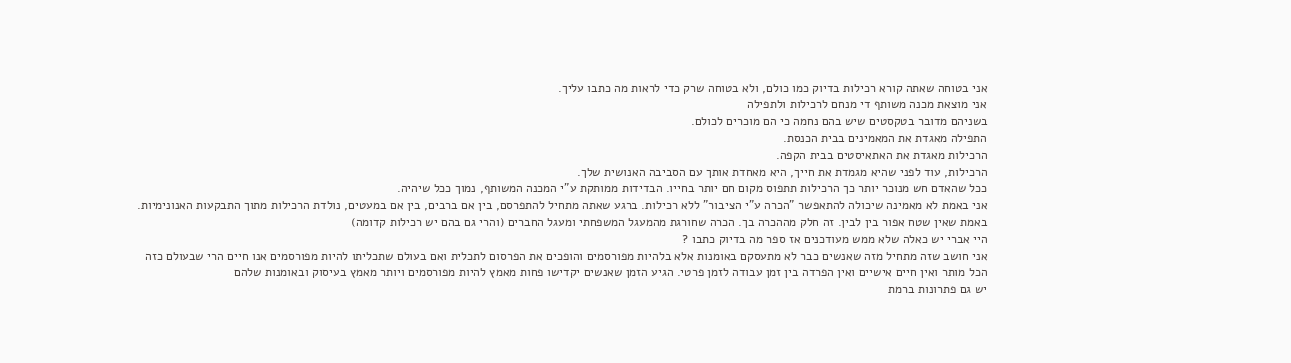אני בטוחה שאתה קורא רכילות בדיוק כמו כולם, ולא בטוחה שרק כדי לראות מה כתבו עליך.
אני מוצאת מכנה משותף די מנחם לרכילות ולתפילה
בשניהם מדובר בטקסטים שיש בהם נחמה כי הם מוכרים לכולם.
התפילה מאגדת את המאמינים בבית הכנסת.
הרכילות מאגדת את האתאיסטים בבית הקפה.
הרכילות, עוד לפני שהיא מגמדת את חייך, היא מאחדת אותך עם הסביבה האנושית שלך.
ככל שהאדם חש מנוכר יותר כך הרכילות תתפוס מקום חם יותר בחייו. הבדידות ממותקת ע"י המכנה המשותף, נמוך ככל שיהיה.
אני באמת לא מאמינה שיכולה להתאפשר "הכרה ע"י הציבור" ללא רכילות. ברגע שאתה מתחיל להתפרסם, בין אם ברבים, בין אם במעטים, נולדת הרכילות מתוך התבקעות האנונימיות. באמת שאין שטח אפור בין לבין. זה חלק מההכרה בך. הכרה שחורגת מהמעגל המשפחתי ומעגל החברים (והרי גם בהם יש רכילות קדומה)
היי אברי יש כאלה שלא ממש מעודכנים אז ספר מה בדיוק כתבו ?
אני חושב שזה מתחיל מזה שאנשים כבר לא מתעסקם באומנות אלא בלהיות מפורסמים והופכים את הפרסום לתכלית ואם בעולם שתכליתו להיות מפורסמים אנו חיים הרי שבעולם כזה הכל מותר ואין חיים אישיים ואין הפרדה בין זמן עבודה לזמן פרטי. הגיע הזמן שאנשים יקדישו פחות מאמץ להיות מפורסמים ויותר מאמץ בעיסוק ובאומנות שלהם
יש גם פתרונות ברמת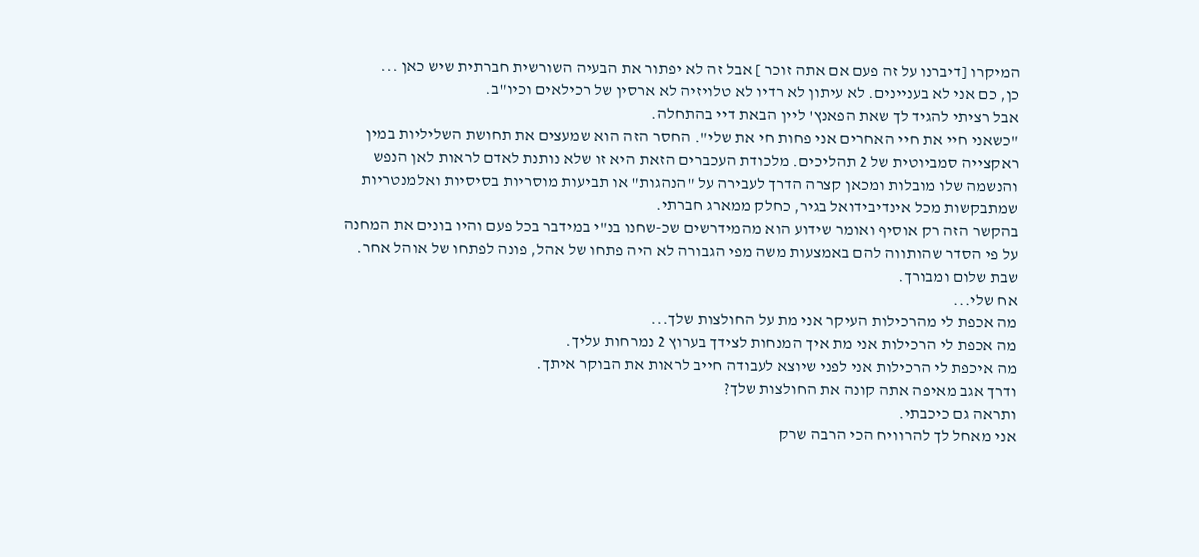המיקרו [דיברנו על זה פעם אם אתה זוכר ] אבל זה לא יפתור את הבעיה השורשית חברתית שיש כאן ...
כן, כם אני לא בעניינים. לא עיתון לא רדיו לא טלויזיה לא ארסין של רכילאים וכיו"ב.
אבל רציתי להגיד לך שאת הפאנץ' ליין הבאת דיי בהתחלה.
"כשאני חיי את חיי האחרים אני פחות חי את שלי". החסר הזה הוא שמעצים את תחושת השליליות במין ראקצייה סמביוטית של 2 תהליכים. מלכודת העכברים הזאת היא זו שלא נותנת לאדם לראות לאן הנפש והנשמה שלו מובלות ומכאן קצרה הדרך לעבירה על "הנהגות" או תביעות מוסריות בסיסיות ואלמנטריות שמתבקשות מכל אינדיבידואל בגיר, כחלק ממארג חברתי.
בהקשר הזה רק אוסיף ואומר שידוע הוא מהמידרשים שכ-שחנו בנ"י במידבר בכל פעם והיו בונים את המחנה על פי הסדר שהותווה להם באמצעות משה מפי הגבורה לא היה פתחו של אהל, פונה לפתחו של אוהל אחר.
שבת שלום ומבורך.
אח שלי...
מה אכפת לי מהרכילות העיקר אני מת על החולצות שלך...
מה אכפת לי הרכילות אני מת איך המנחות לצידך בערוץ 2 נמרחות עליך.
מה איכפת לי הרכילות אני לפני שיוצא לעבודה חייב לראות את הבוקר איתך.
ודרך אגב מאיפה אתה קונה את החולצות שלך?
ותראה גם כיכבתי.
אני מאחל לך להרוויח הכי הרבה שרק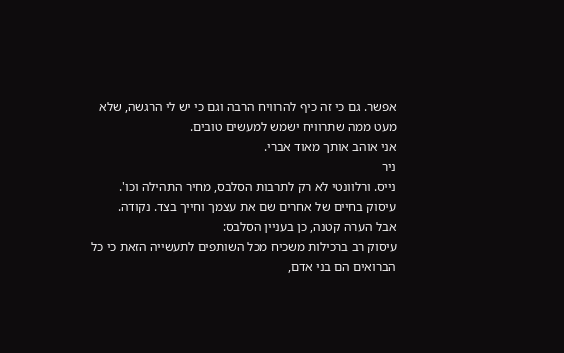אפשר. גם כי זה כיף להרוויח הרבה וגם כי יש לי הרגשה, שלא מעט ממה שתרוויח ישמש למעשים טובים.
אני אוהב אותך מאוד אברי.
ניר
נייס. ורלוונטי לא רק לתרבות הסלבס, מחיר התהילה וכו'.
עיסוק בחיים של אחרים שם את עצמך וחייך בצד. נקודה.
אבל הערה קטנה, כן בעניין הסלבס:
עיסוק רב ברכילות משכיח מכל השותפים לתעשייה הזאת כי כל הברואים הם בני אדם,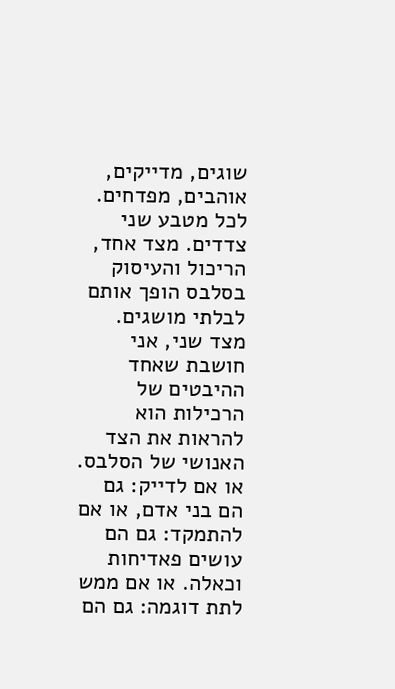שוגים, מדייקים, אוהבים, מפדחים.
לכל מטבע שני צדדים. מצד אחד, הריכול והעיסוק בסלבס הופך אותם לבלתי מושגים.
מצד שני, אני חושבת שאחד ההיבטים של הרכילות הוא להראות את הצד האנושי של הסלבס. או אם לדייק: גם הם בני אדם, או אם להתמקד: גם הם עושים פאדיחות וכאלה. או אם ממש לתת דוגמה: גם הם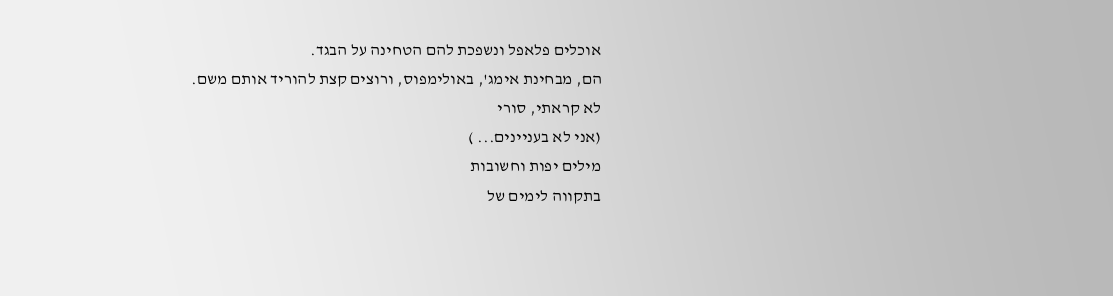אוכלים פלאפל ונשפכת להם הטחינה על הבגד.
הם, מבחינת אימג', באולימפוס, ורוצים קצת להוריד אותם משם.
לא קראתי, סורי
(אני לא בעניינים... )
מילים יפות וחשובות
בתקווה לימים של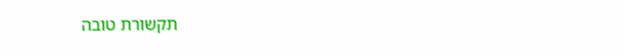תקשורת טובה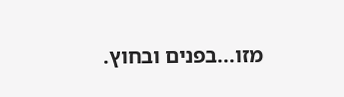מזו...בפנים ובחוץ.